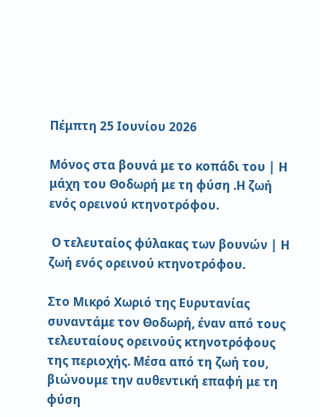Πέμπτη 25 Ιουνίου 2026

Μόνος στα βουνά με το κοπάδι του | Η μάχη του Θοδωρή με τη φύση .Η ζωή ενός ορεινού κτηνοτρόφου.

 Ο τελευταίος φύλακας των βουνών | Η ζωή ενός ορεινού κτηνοτρόφου.

Στο Μικρό Χωριό της Ευρυτανίας συναντάμε τον Θοδωρή, έναν από τους τελευταίους ορεινούς κτηνοτρόφους της περιοχής. Μέσα από τη ζωή του, βιώνουμε την αυθεντική επαφή με τη φύση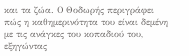και τα ζώα. Ο Θοδωρής περιγράφει πώς η καθημερινότητα του είναι δεμένη με τις ανάγκες του κοπαδιού του, εξηγώντας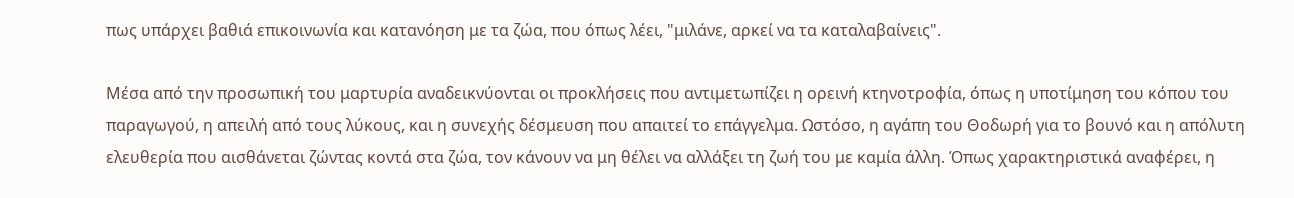πως υπάρχει βαθιά επικοινωνία και κατανόηση με τα ζώα, που όπως λέει, "μιλάνε, αρκεί να τα καταλαβαίνεις".

Μέσα από την προσωπική του μαρτυρία αναδεικνύονται οι προκλήσεις που αντιμετωπίζει η ορεινή κτηνοτροφία, όπως η υποτίμηση του κόπου του παραγωγού, η απειλή από τους λύκους, και η συνεχής δέσμευση που απαιτεί το επάγγελμα. Ωστόσο, η αγάπη του Θοδωρή για το βουνό και η απόλυτη ελευθερία που αισθάνεται ζώντας κοντά στα ζώα, τον κάνουν να μη θέλει να αλλάξει τη ζωή του με καμία άλλη. Όπως χαρακτηριστικά αναφέρει, η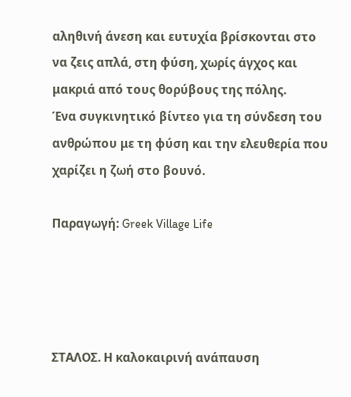αληθινή άνεση και ευτυχία βρίσκονται στο να ζεις απλά, στη φύση, χωρίς άγχος και μακριά από τους θορύβους της πόλης.
Ένα συγκινητικό βίντεο για τη σύνδεση του ανθρώπου με τη φύση και την ελευθερία που χαρίζει η ζωή στο βουνό.

Παραγωγή: Greek Village Life




ΣΤΑΛΟΣ. Η καλοκαιρινή ανάπαυση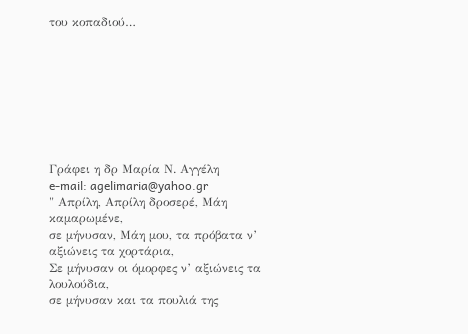του κοπαδιού…








Γράφει η δρ Μαρία Ν. Αγγέλη
e-mail: agelimaria@yahoo.gr
" Απρίλη, Απρίλη δροσερέ, Μάη καμαρωμένε,
σε μήνυσαν, Μάη μου, τα πρόβατα ν’ αξιώνεις τα χορτάρια,
Σε μήνυσαν οι όμορφες ν’ αξιώνεις τα λουλούδια,
σε μήνυσαν και τα πουλιά της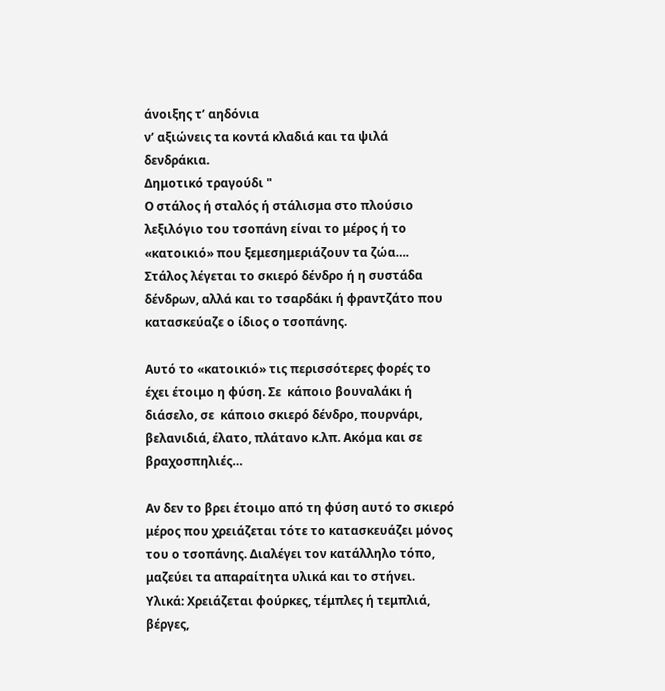άνοιξης τ’ αηδόνια
ν’ αξιώνεις τα κοντά κλαδιά και τα ψιλά δενδράκια.
Δημοτικό τραγούδι "
Ο στάλος ή σταλός ή στάλισμα στο πλούσιο λεξιλόγιο του τσοπάνη είναι το μέρος ή το «κατοικιό» που ξεμεσημεριάζουν τα ζώα…. Στάλος λέγεται το σκιερό δένδρο ή η συστάδα δένδρων, αλλά και το τσαρδάκι ή φραντζάτο που κατασκεύαζε ο ίδιος ο τσοπάνης.

Αυτό το «κατοικιό» τις περισσότερες φορές το έχει έτοιμο η φύση. Σε  κάποιο βουναλάκι ή διάσελο, σε  κάποιο σκιερό δένδρο, πουρνάρι, βελανιδιά, έλατο, πλάτανο κ.λπ. Ακόμα και σε βραχοσπηλιές…

Αν δεν το βρει έτοιμο από τη φύση αυτό το σκιερό μέρος που χρειάζεται τότε το κατασκευάζει μόνος του ο τσοπάνης. Διαλέγει τον κατάλληλο τόπο, μαζεύει τα απαραίτητα υλικά και το στήνει.
Yλικά: Χρειάζεται φούρκες, τέμπλες ή τεμπλιά, βέργες,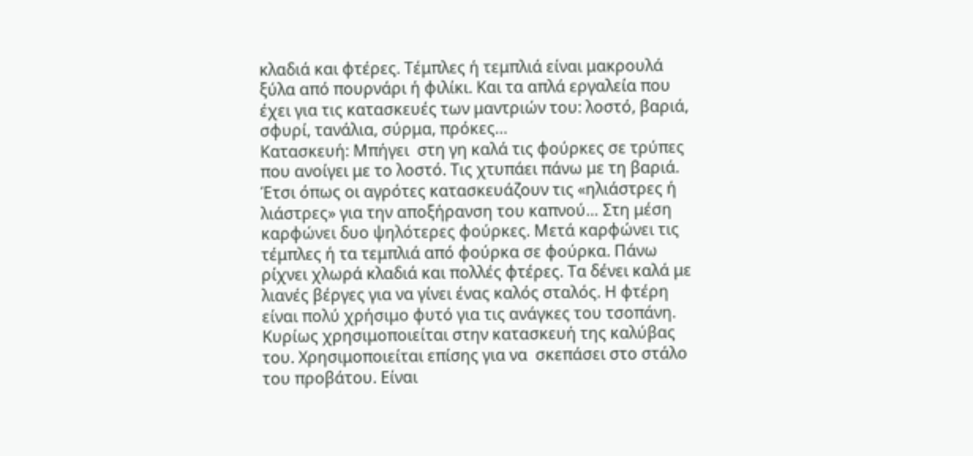κλαδιά και φτέρες. Τέμπλες ή τεμπλιά είναι μακρουλά ξύλα από πουρνάρι ή φιλίκι. Και τα απλά εργαλεία που έχει για τις κατασκευές των μαντριών του: λοστό, βαριά, σφυρί, τανάλια, σύρμα, πρόκες…
Κατασκευή: Μπήγει  στη γη καλά τις φούρκες σε τρύπες που ανοίγει με το λοστό. Τις χτυπάει πάνω με τη βαριά. Έτσι όπως οι αγρότες κατασκευάζουν τις «ηλιάστρες ή λιάστρες» για την αποξήρανση του καπνού… Στη μέση καρφώνει δυο ψηλότερες φούρκες. Μετά καρφώνει τις τέμπλες ή τα τεμπλιά από φούρκα σε φούρκα. Πάνω ρίχνει χλωρά κλαδιά και πολλές φτέρες. Τα δένει καλά με λιανές βέργες για να γίνει ένας καλός σταλός. Η φτέρη είναι πολύ χρήσιμο φυτό για τις ανάγκες του τσοπάνη. Κυρίως χρησιμοποιείται στην κατασκευή της καλύβας του. Χρησιμοποιείται επίσης για να  σκεπάσει στο στάλο του προβάτου. Είναι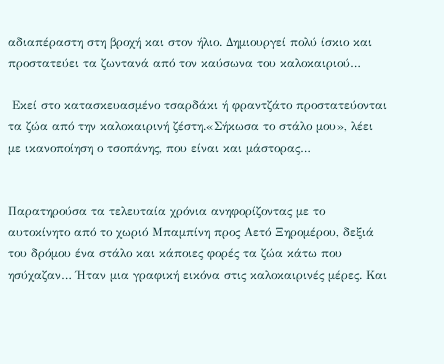αδιαπέραστη στη βροχή και στον ήλιο. Δημιουργεί πολύ ίσκιο και προστατεύει τα ζωντανά από τον καύσωνα του καλοκαιριού…

 Εκεί στο κατασκευασμένο τσαρδάκι ή φραντζάτο προστατεύονται τα ζώα από την καλοκαιρινή ζέστη.«Σήκωσα το στάλο μου», λέει με ικανοποίηση ο τσοπάνης, που είναι και μάστορας…


Παρατηρούσα τα τελευταία χρόνια ανηφορίζοντας με το αυτοκίνητο από το χωριό Μπαμπίνη προς Αετό Ξηρομέρου, δεξιά του δρόμου ένα στάλο και κάποιες φορές τα ζώα κάτω που ησύχαζαν… Ήταν μια γραφική εικόνα στις καλοκαιρινές μέρες. Και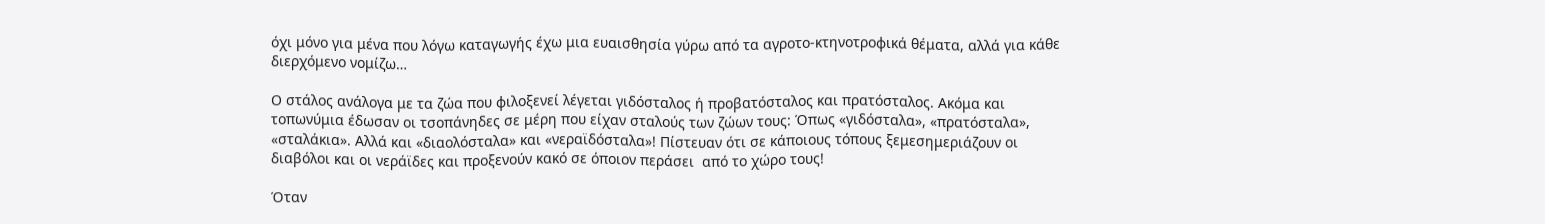όχι μόνο για μένα που λόγω καταγωγής έχω μια ευαισθησία γύρω από τα αγροτο-κτηνοτροφικά θέματα, αλλά για κάθε διερχόμενο νομίζω…

Ο στάλος ανάλογα με τα ζώα που φιλοξενεί λέγεται γιδόσταλος ή προβατόσταλος και πρατόσταλος. Ακόμα και τοπωνύμια έδωσαν οι τσοπάνηδες σε μέρη που είχαν σταλούς των ζώων τους: Όπως «γιδόσταλα», «πρατόσταλα», «σταλάκια». Αλλά και «διαολόσταλα» και «νεραϊδόσταλα»! Πίστευαν ότι σε κάποιους τόπους ξεμεσημεριάζουν οι διαβόλοι και οι νεράϊδες και προξενούν κακό σε όποιον περάσει  από το χώρο τους!

Όταν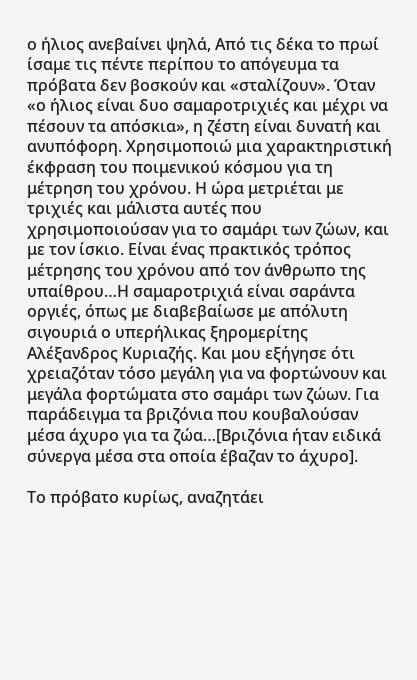ο ήλιος ανεβαίνει ψηλά, Από τις δέκα το πρωί ίσαμε τις πέντε περίπου το απόγευμα τα πρόβατα δεν βοσκούν και «σταλίζουν». Όταν «ο ήλιος είναι δυο σαμαροτριχιές και μέχρι να πέσουν τα απόσκια», η ζέστη είναι δυνατή και ανυπόφορη. Χρησιμοποιώ μια χαρακτηριστική έκφραση του ποιμενικού κόσμου για τη μέτρηση του χρόνου. Η ώρα μετριέται με τριχιές και μάλιστα αυτές που χρησιμοποιούσαν για το σαμάρι των ζώων, και με τον ίσκιο. Είναι ένας πρακτικός τρόπος μέτρησης του χρόνου από τον άνθρωπο της υπαίθρου…Η σαμαροτριχιά είναι σαράντα οργιές, όπως με διαβεβαίωσε με απόλυτη σιγουριά ο υπερήλικας ξηρομερίτης Αλέξανδρος Κυριαζής. Και μου εξήγησε ότι χρειαζόταν τόσο μεγάλη για να φορτώνουν και μεγάλα φορτώματα στο σαμάρι των ζώων. Για παράδειγμα τα βριζόνια που κουβαλούσαν μέσα άχυρο για τα ζώα…[Βριζόνια ήταν ειδικά σύνεργα μέσα στα οποία έβαζαν το άχυρο].

Το πρόβατο κυρίως, αναζητάει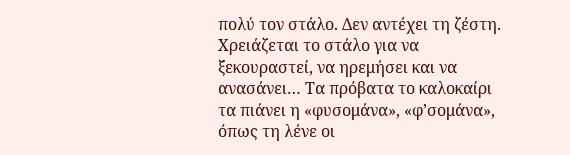πολύ τον στάλο. Δεν αντέχει τη ζέστη. Χρειάζεται το στάλο για να ξεκουραστεί, να ηρεμήσει και να ανασάνει… Τα πρόβατα το καλοκαίρι τα πιάνει η «φυσομάνα», «φ’σομάνα», όπως τη λένε οι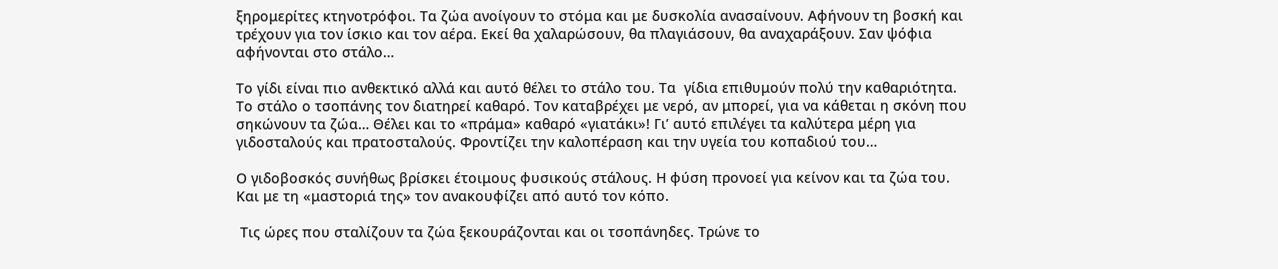ξηρομερίτες κτηνοτρόφοι. Τα ζώα ανοίγουν το στόμα και με δυσκολία ανασαίνουν. Αφήνουν τη βοσκή και τρέχουν για τον ίσκιο και τον αέρα. Εκεί θα χαλαρώσουν, θα πλαγιάσουν, θα αναχαράξουν. Σαν ψόφια αφήνονται στο στάλο…

Το γίδι είναι πιο ανθεκτικό αλλά και αυτό θέλει το στάλο του. Τα  γίδια επιθυμούν πολύ την καθαριότητα. Το στάλο ο τσοπάνης τον διατηρεί καθαρό. Τον καταβρέχει με νερό, αν μπορεί, για να κάθεται η σκόνη που σηκώνουν τα ζώα… Θέλει και το «πράμα» καθαρό «γιατάκι»! Γι’ αυτό επιλέγει τα καλύτερα μέρη για γιδοσταλούς και πρατοσταλούς. Φροντίζει την καλοπέραση και την υγεία του κοπαδιού του…

Ο γιδοβοσκός συνήθως βρίσκει έτοιμους φυσικούς στάλους. Η φύση προνοεί για κείνον και τα ζώα του. Και με τη «μαστοριά της» τον ανακουφίζει από αυτό τον κόπο.

 Τις ώρες που σταλίζουν τα ζώα ξεκουράζονται και οι τσοπάνηδες. Τρώνε το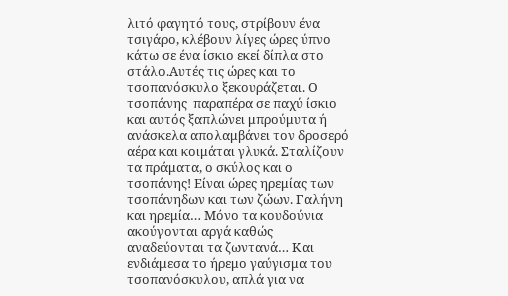λιτό φαγητό τους, στρίβουν ένα τσιγάρο, κλέβουν λίγες ώρες ύπνο κάτω σε ένα ίσκιο εκεί δίπλα στο στάλο.Αυτές τις ώρες και το τσοπανόσκυλο ξεκουράζεται. Ο τσοπάνης  παραπέρα σε παχύ ίσκιο και αυτός ξαπλώνει μπρούμυτα ή ανάσκελα απολαμβάνει τον δροσερό αέρα και κοιμάται γλυκά. Σταλίζουν τα πράματα, ο σκύλος και ο τσοπάνης! Είναι ώρες ηρεμίας των τσοπάνηδων και των ζώων. Γαλήνη και ηρεμία… Μόνο τα κουδούνια  ακούγονται αργά καθώς  αναδεύονται τα ζωντανά… Και ενδιάμεσα το ήρεμο γαύγισμα του τσοπανόσκυλου, απλά για να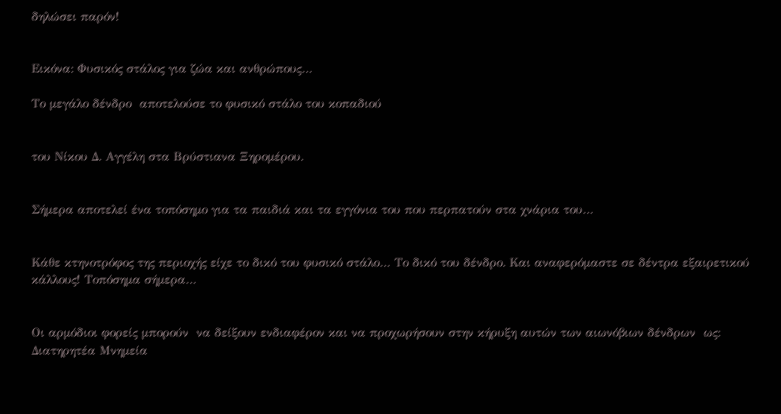δηλώσει παρόν!


Εικόνα: Φυσικός στάλος για ζώα και ανθρώπους…

Το μεγάλο δένδρο  αποτελούσε το φυσικό στάλο του κοπαδιού


του Νίκου Δ. Αγγέλη στα Βρύστιανα Ξηρομέρου.


Σήμερα αποτελεί ένα τοπόσημο για τα παιδιά και τα εγγόνια του που περπατούν στα χνάρια του…


Κάθε κτηνοτρόφος της περιοχής είχε το δικό του φυσικό στάλο… Το δικό του δένδρο. Και αναφερόμαστε σε δέντρα εξαιρετικού κάλλους! Τοπόσημα σήμερα…


Οι αρμόδιοι φορείς μπορούν  να δείξουν ενδιαφέρον και να προχωρήσουν στην κήρυξη αυτών των αιωνόβιων δένδρων  ως: Διατηρητέα Μνημεία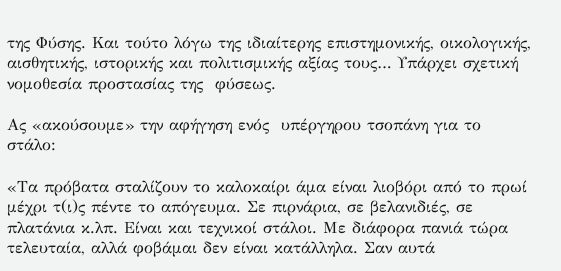της Φύσης. Και τούτο λόγω της ιδιαίτερης επιστημονικής, οικολογικής, αισθητικής, ιστορικής και πολιτισμικής αξίας τους… Υπάρχει σχετική νομοθεσία προστασίας της  φύσεως.

Ας «ακούσουμε» την αφήγηση ενός  υπέργηρου τσοπάνη για το στάλο:

«Τα πρόβατα σταλίζουν το καλοκαίρι άμα είναι λιοβόρι από το πρωί μέχρι τ(ι)ς πέντε το απόγευμα. Σε πιρνάρια, σε βελανιδιές, σε πλατάνια κ.λπ. Είναι και τεχνικοί στάλοι. Με διάφορα πανιά τώρα τελευταία, αλλά φοβάμαι δεν είναι κατάλληλα. Σαν αυτά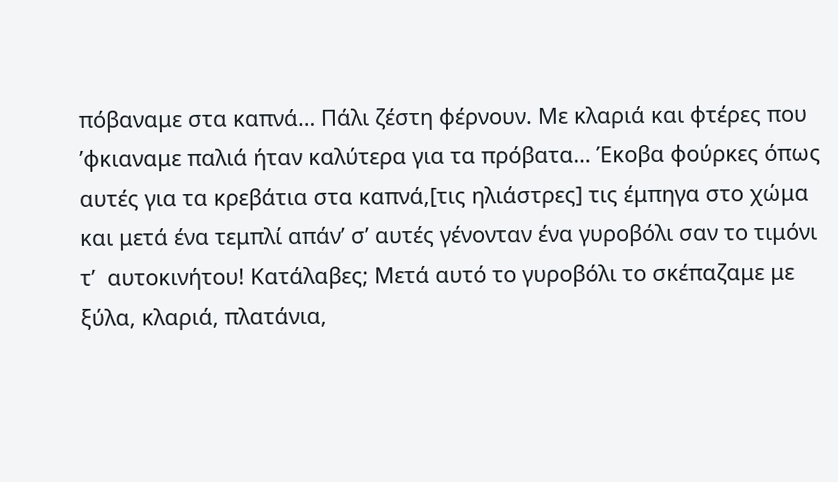πόβαναμε στα καπνά… Πάλι ζέστη φέρνουν. Με κλαριά και φτέρες που ’φκιαναμε παλιά ήταν καλύτερα για τα πρόβατα… Έκοβα φούρκες όπως αυτές για τα κρεβάτια στα καπνά,[τις ηλιάστρες] τις έμπηγα στο χώμα και μετά ένα τεμπλί απάν’ σ’ αυτές γένονταν ένα γυροβόλι σαν το τιμόνι τ’  αυτοκινήτου! Κατάλαβες; Μετά αυτό το γυροβόλι το σκέπαζαμε με ξύλα, κλαριά, πλατάνια,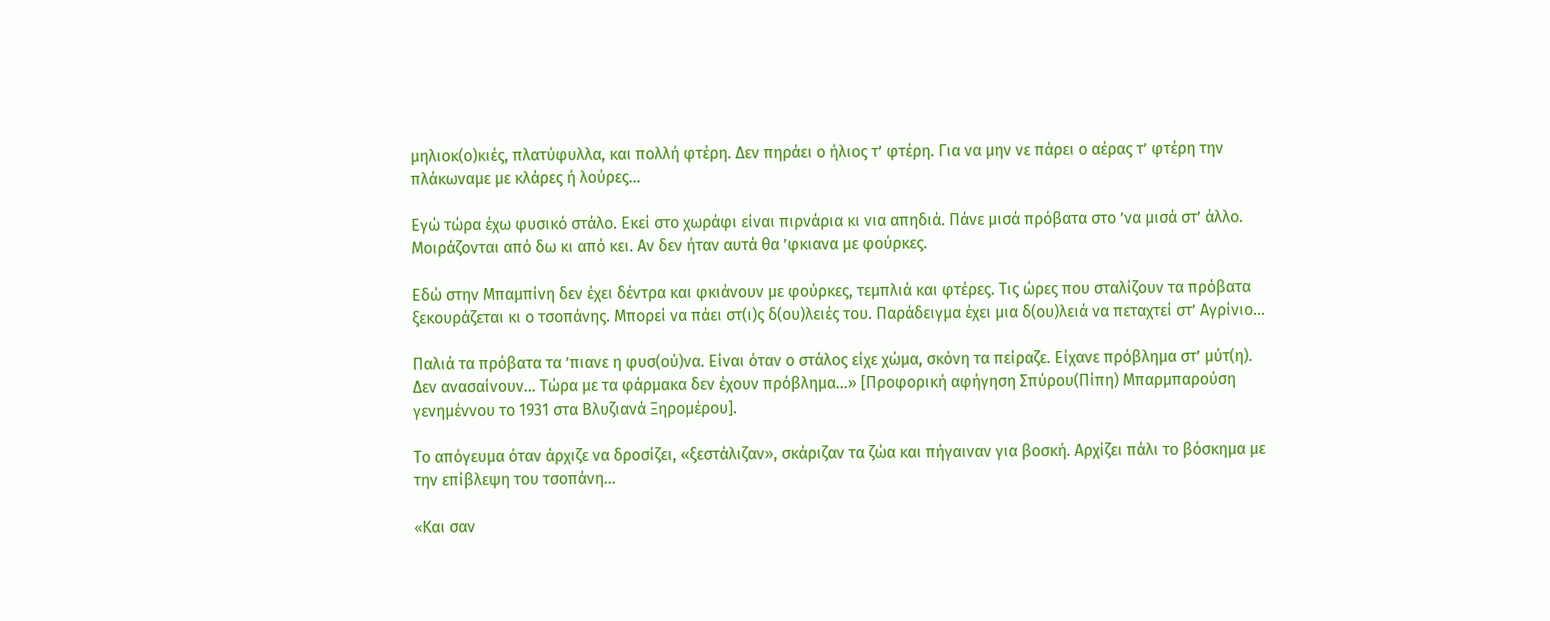μηλιοκ(ο)κιές, πλατύφυλλα, και πολλή φτέρη. Δεν πηράει ο ήλιος τ’ φτέρη. Για να μην νε πάρει ο αέρας τ’ φτέρη την πλάκωναμε με κλάρες ή λούρες…

Εγώ τώρα έχω φυσικό στάλο. Εκεί στο χωράφι είναι πιρνάρια κι νια απηδιά. Πάνε μισά πρόβατα στο ’να μισά στ’ άλλο. Μοιράζονται από δω κι από κει. Αν δεν ήταν αυτά θα ’φκιανα με φούρκες.

Εδώ στην Μπαμπίνη δεν έχει δέντρα και φκιάνουν με φούρκες, τεμπλιά και φτέρες. Τις ώρες που σταλίζουν τα πρόβατα ξεκουράζεται κι ο τσοπάνης. Μπορεί να πάει στ(ι)ς δ(ου)λειές του. Παράδειγμα έχει μια δ(ου)λειά να πεταχτεί στ’ Αγρίνιο...

Παλιά τα πρόβατα τα ’πιανε η φυσ(ού)να. Είναι όταν ο στάλος είχε χώμα, σκόνη τα πείραζε. Είχανε πρόβλημα στ’ μύτ(η). Δεν ανασαίνουν… Τώρα με τα φάρμακα δεν έχουν πρόβλημα…» [Προφορική αφήγηση Σπύρου(Πίπη) Μπαρμπαρούση γενημέννου το 1931 στα Βλυζιανά Ξηρομέρου].

Το απόγευμα όταν άρχιζε να δροσίζει, «ξεστάλιζαν», σκάριζαν τα ζώα και πήγαιναν για βοσκή. Αρχίζει πάλι το βόσκημα με την επίβλεψη του τσοπάνη…

«Kαι σαν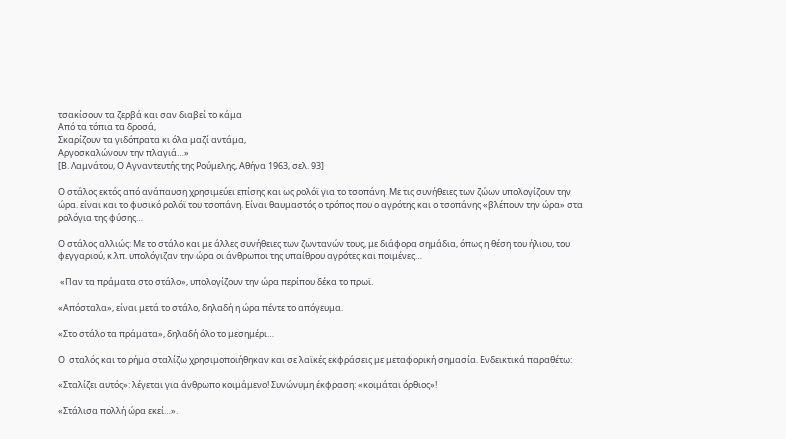τσακίσουν τα ζερβά και σαν διαβεί το κάμα
Από τα τόπια τα δροσά,
Σκαρίζουν τα γιδόπρατα κι όλα μαζί αντάμα,
Αργοσκαλώνουν την πλαγιά…»
[Β. Λαμνάτου, Ο Αγναντευτής της Ρούμελης, Αθήνα 1963, σελ. 93]

Ο στάλος εκτός από ανάπαυση χρησιμεύει επίσης και ως ρολόϊ για το τσοπάνη. Με τις συνήθειες των ζώων υπολογίζουν την ώρα. είναι και το φυσικό ρολόϊ του τσοπάνη. Είναι θαυμαστός ο τρόπος που ο αγρότης και ο τσοπάνης «βλέπουν την ώρα» στα ρολόγια της φύσης…

Ο στάλος αλλιώς: Με το στάλο και με άλλες συνήθειες των ζωντανών τους, με διάφορα σημάδια, όπως η θέση του ήλιου, του φεγγαριού, κ.λπ. υπολόγιζαν την ώρα οι άνθρωποι της υπαίθρου αγρότες και ποιμένες…

 «Παν τα πράματα στο στάλο», υπολογίζουν την ώρα περίπου δέκα το πρωϊ.

«Απόσταλα», είναι μετά το στάλο, δηλαδή η ώρα πέντε το απόγευμα.

«Στο στάλο τα πράματα», δηλαδή όλο το μεσημέρι…

Ο  σταλός και το ρήμα σταλίζω χρησιμοποιήθηκαν και σε λαϊκές εκφράσεις με μεταφορική σημασία. Ενδεικτικά παραθέτω:

«Σταλίζει αυτός»: λέγεται για άνθρωπο κοιμάμενο! Συνώνυμη έκφραση: «κοιμάται όρθιος»!

«Στάλισα πολλή ώρα εκεί…».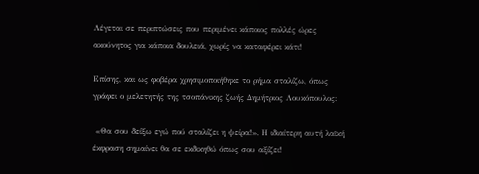Λέγεται σε περιπτώσεις που περιμένει κάποιος πολλές ώρες  ακούνητος για κάποια δουλειά, χωρίς να καταφέρει κάτι!

Επίσης, και ως φοβέρα χρησιμοποιήθηκε το ρήμα σταλίζω, όπως γράφει ο μελετητής της τσοπάνικης ζωής Δημήτριος Λουκόπουλος:

 «Θα σου δείξω εγώ πού σταλίζει η ψείρα!». Η ιδιαίτερη αυτή λαϊκή έκφραση σημαίνει θα σε εκδικηθώ όπως σου αξίζει!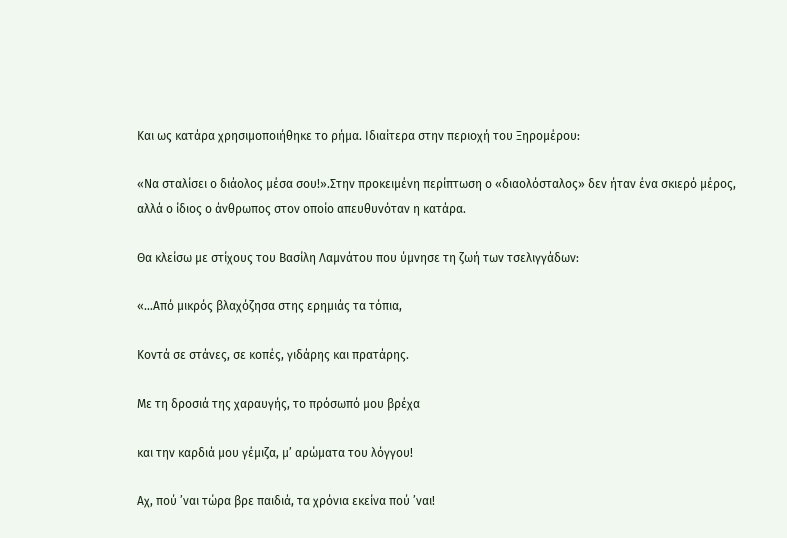Kαι ως κατάρα χρησιμοποιήθηκε το ρήμα. Ιδιαίτερα στην περιοχή του Ξηρομέρου:

«Να σταλίσει ο διάολος μέσα σου!».Στην προκειμένη περίπτωση ο «διαολόσταλος» δεν ήταν ένα σκιερό μέρος, αλλά ο ίδιος ο άνθρωπος στον οποίο απευθυνόταν η κατάρα.

Θα κλείσω με στίχους του Βασίλη Λαμνάτου που ύμνησε τη ζωή των τσελιγγάδων:

«…Από μικρός βλαχόζησα στης ερημιάς τα τόπια,

Κοντά σε στάνες, σε κοπές, γιδάρης και πρατάρης.

Με τη δροσιά της χαραυγής, το πρόσωπό μου βρέχα

και την καρδιά μου γέμιζα, μ’ αρώματα του λόγγου!

Αχ, πού ’ναι τώρα βρε παιδιά, τα χρόνια εκείνα πού ’ναι!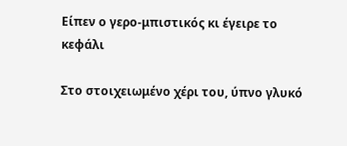Είπεν ο γερο-μπιστικός κι έγειρε το κεφάλι

Στο στοιχειωμένο χέρι του, ύπνο γλυκό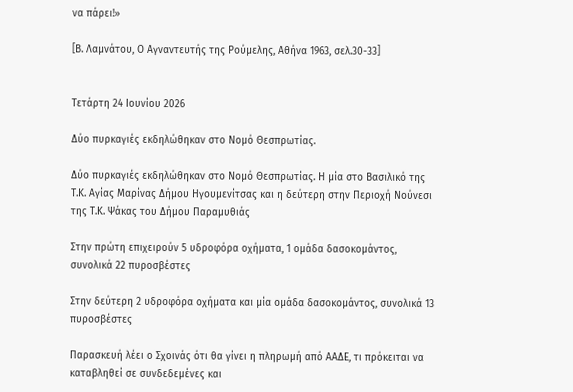να πάρει!»

[Β. Λαμνάτου, Ο Αγναντευτής της Ρούμελης, Αθήνα 1963, σελ.30-33]


Τετάρτη 24 Ιουνίου 2026

Δύο πυρκαγιές εκδηλώθηκαν στο Νομό Θεσπρωτίας.

Δύο πυρκαγιές εκδηλώθηκαν στο Νομό Θεσπρωτίας. Η μία στο Βασιλικό της Τ.Κ. Αγίας Μαρίνας Δήμου Ηγουμενίτσας και η δεύτερη στην Περιοχή Νούνεσι της Τ.Κ. Ψάκας του Δήμου Παραμυθιάς

Στην πρώτη επιχειρούν 5 υδροφόρα οχήματα, 1 ομάδα δασοκομάντος, συνολικά 22 πυροσβέστες

Στην δεύτερη 2 υδροφόρα οχήματα και μία ομάδα δασοκομάντος, συνολικά 13 πυροσβέστες

Παρασκευή λέει ο Σχοινάς ότι θα γίνει η πληρωμή από ΑΑΔΕ, τι πρόκειται να καταβληθεί σε συνδεδεμένες και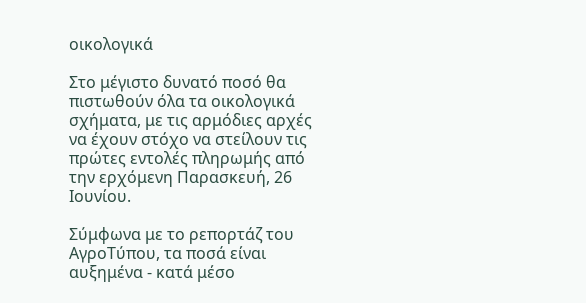οικολογικά

Στο μέγιστο δυνατό ποσό θα πιστωθούν όλα τα οικολογικά σχήματα, με τις αρμόδιες αρχές να έχουν στόχο να στείλουν τις πρώτες εντολές πληρωμής από την ερχόμενη Παρασκευή, 26 Ιουνίου.

Σύμφωνα με το ρεπορτάζ του ΑγροΤύπου, τα ποσά είναι αυξημένα - κατά μέσο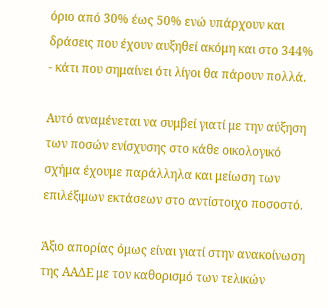όριο από 30% έως 50% ενώ υπάρχουν και δράσεις που έχουν αυξηθεί ακόμη και στο 344% - κάτι που σημαίνει ότι λίγοι θα πάρουν πολλά.

Αυτό αναμένεται να συμβεί γιατί με την αύξηση των ποσών ενίσχυσης στο κάθε οικολογικό σχήμα έχουμε παράλληλα και μείωση των επιλέξιμων εκτάσεων στο αντίστοιχο ποσοστό.

Άξιο απορίας όμως είναι γιατί στην ανακοίνωση της ΑΑΔΕ με τον καθορισμό των τελικών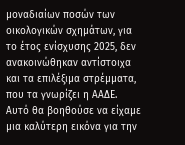μοναδιαίων ποσών των οικολογικών σχημάτων, για το έτος ενίσχυσης 2025, δεν ανακοινώθηκαν αντίστοιχα και τα επιλέξιμα στρέμματα, που τα γνωρίζει η ΑΑΔΕ. Αυτό θα βοηθούσε να είχαμε μια καλύτερη εικόνα για την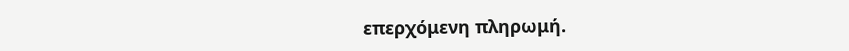επερχόμενη πληρωμή.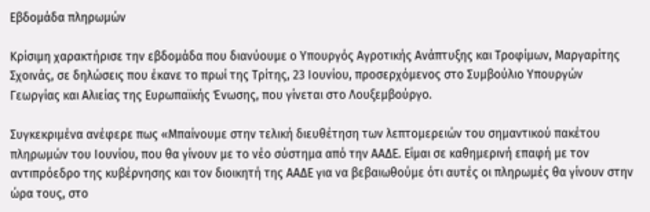Εβδομάδα πληρωμών

Κρίσιμη χαρακτήρισε την εβδομάδα που διανύουμε ο Υπουργός Αγροτικής Ανάπτυξης και Τροφίμων, Μαργαρίτης Σχοινάς, σε δηλώσεις που έκανε το πρωί της Τρίτης, 23 Ιουνίου, προσερχόμενος στο Συμβούλιο Υπουργών Γεωργίας και Αλιείας της Ευρωπαϊκής Ένωσης, που γίνεται στο Λουξεμβούργο.

Συγκεκριμένα ανέφερε πως «Μπαίνουμε στην τελική διευθέτηση των λεπτομερειών του σημαντικού πακέτου πληρωμών του Ιουνίου, που θα γίνουν με το νέο σύστημα από την ΑΑΔΕ. Είμαι σε καθημερινή επαφή με τον αντιπρόεδρο της κυβέρνησης και τον διοικητή της ΑΑΔΕ για να βεβαιωθούμε ότι αυτές οι πληρωμές θα γίνουν στην ώρα τους, στο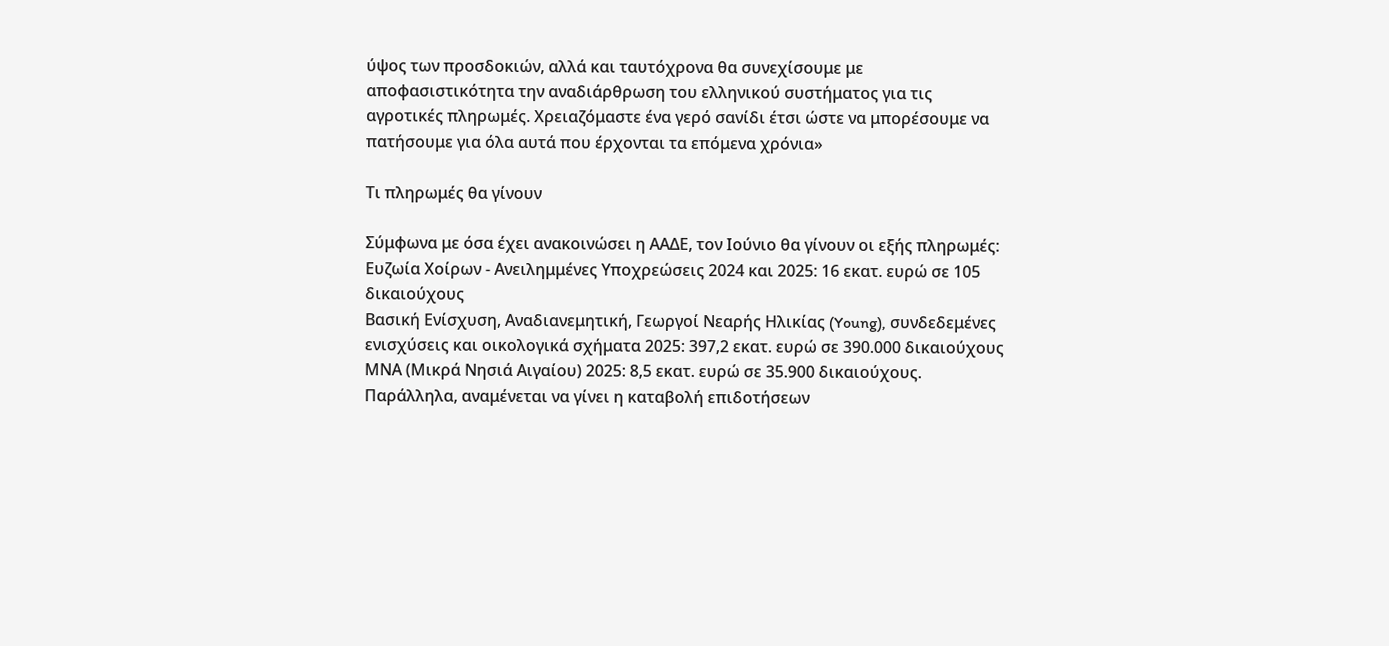ύψος των προσδοκιών, αλλά και ταυτόχρονα θα συνεχίσουμε με αποφασιστικότητα την αναδιάρθρωση του ελληνικού συστήματος για τις αγροτικές πληρωμές. Χρειαζόμαστε ένα γερό σανίδι έτσι ώστε να μπορέσουμε να πατήσουμε για όλα αυτά που έρχονται τα επόμενα χρόνια»

Τι πληρωμές θα γίνουν

Σύμφωνα με όσα έχει ανακοινώσει η ΑΑΔΕ, τον Ιούνιο θα γίνουν οι εξής πληρωμές:
Ευζωία Χοίρων - Ανειλημμένες Υποχρεώσεις 2024 και 2025: 16 εκατ. ευρώ σε 105 δικαιούχους
Βασική Ενίσχυση, Αναδιανεμητική, Γεωργοί Νεαρής Ηλικίας (Young), συνδεδεμένες ενισχύσεις και οικολογικά σχήματα 2025: 397,2 εκατ. ευρώ σε 390.000 δικαιούχους
ΜΝΑ (Μικρά Νησιά Αιγαίου) 2025: 8,5 εκατ. ευρώ σε 35.900 δικαιούχους.
Παράλληλα, αναμένεται να γίνει η καταβολή επιδοτήσεων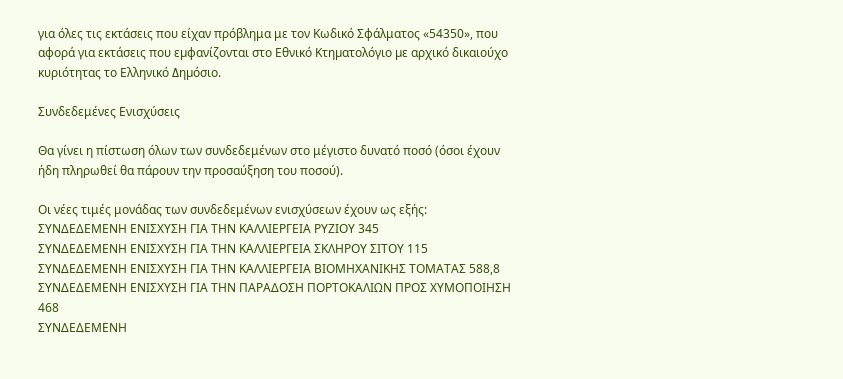για όλες τις εκτάσεις που είχαν πρόβλημα με τον Κωδικό Σφάλματος «54350», που αφορά για εκτάσεις που εµφανίζονται στο Εθνικό Κτηµατολόγιο µε αρχικό δικαιούχο κυριότητας το Ελληνικό ∆ηµόσιο.

Συνδεδεμένες Ενισχύσεις

Θα γίνει η πίστωση όλων των συνδεδεμένων στο μέγιστο δυνατό ποσό (όσοι έχουν ήδη πληρωθεί θα πάρουν την προσαύξηση του ποσού).

Οι νέες τιμές μονάδας των συνδεδεμένων ενισχύσεων έχουν ως εξής:
ΣΥΝΔΕΔΕΜΕΝΗ ΕΝΙΣΧΥΣΗ ΓΙΑ ΤΗΝ ΚΑΛΛΙΕΡΓΕΙΑ ΡΥΖΙΟΥ 345
ΣΥΝΔΕΔΕΜΕΝΗ ΕΝΙΣΧΥΣΗ ΓΙΑ ΤΗΝ ΚΑΛΛΙΕΡΓΕΙΑ ΣΚΛΗΡΟΥ ΣΙΤΟΥ 115
ΣΥΝΔΕΔΕΜΕΝΗ ΕΝΙΣΧΥΣΗ ΓΙΑ ΤΗΝ ΚΑΛΛΙΕΡΓΕΙΑ ΒΙΟΜΗΧΑΝΙΚΗΣ ΤΟΜΑΤΑΣ 588,8
ΣΥΝΔΕΔΕΜΕΝΗ ΕΝΙΣΧΥΣΗ ΓΙΑ ΤΗΝ ΠΑΡΑΔΟΣΗ ΠΟΡΤΟΚΑΛΙΩΝ ΠΡΟΣ ΧΥΜΟΠΟΙΗΣΗ 468
ΣΥΝΔΕΔΕΜΕΝΗ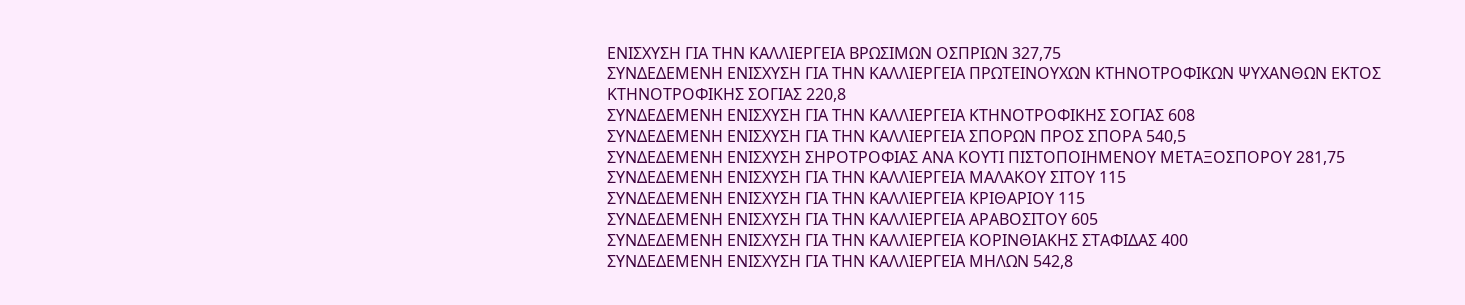ΕΝΙΣΧΥΣΗ ΓΙΑ ΤΗΝ ΚΑΛΛΙΕΡΓΕΙΑ ΒΡΩΣΙΜΩΝ ΟΣΠΡΙΩΝ 327,75
ΣΥΝΔΕΔΕΜΕΝΗ ΕΝΙΣΧΥΣΗ ΓΙΑ ΤΗΝ ΚΑΛΛΙΕΡΓΕΙΑ ΠΡΩΤΕΙΝΟΥΧΩΝ ΚΤΗΝΟΤΡΟΦΙΚΩΝ ΨΥΧΑΝΘΩΝ ΕΚΤΟΣ ΚΤΗΝΟΤΡΟΦΙΚΗΣ ΣΟΓΙΑΣ 220,8
ΣΥΝΔΕΔΕΜΕΝΗ ΕΝΙΣΧΥΣΗ ΓΙΑ ΤΗΝ ΚΑΛΛΙΕΡΓΕΙΑ ΚΤΗΝΟΤΡΟΦΙΚΗΣ ΣΟΓΙΑΣ 608
ΣΥΝΔΕΔΕΜΕΝΗ ΕΝΙΣΧΥΣΗ ΓΙΑ ΤΗΝ ΚΑΛΛΙΕΡΓΕΙΑ ΣΠΟΡΩΝ ΠΡΟΣ ΣΠΟΡΑ 540,5
ΣΥΝΔΕΔΕΜΕΝΗ ΕΝΙΣΧΥΣΗ ΣΗΡΟΤΡΟΦΙΑΣ ΑΝΑ ΚΟΥΤΙ ΠΙΣΤΟΠΟΙΗΜΕΝΟΥ ΜΕΤΑΞΟΣΠΟΡΟΥ 281,75
ΣΥΝΔΕΔΕΜΕΝΗ ΕΝΙΣΧΥΣΗ ΓΙΑ ΤΗΝ ΚΑΛΛΙΕΡΓΕΙΑ ΜΑΛΑΚΟΥ ΣΙΤΟΥ 115
ΣΥΝΔΕΔΕΜΕΝΗ ΕΝΙΣΧΥΣΗ ΓΙΑ ΤΗΝ ΚΑΛΛΙΕΡΓΕΙΑ ΚΡΙΘΑΡΙΟΥ 115
ΣΥΝΔΕΔΕΜΕΝΗ ΕΝΙΣΧΥΣΗ ΓΙΑ ΤΗΝ ΚΑΛΛΙΕΡΓΕΙΑ ΑΡΑΒΟΣΙΤΟΥ 605
ΣΥΝΔΕΔΕΜΕΝΗ ΕΝΙΣΧΥΣΗ ΓΙΑ ΤΗΝ ΚΑΛΛΙΕΡΓΕΙΑ ΚΟΡΙΝΘΙΑΚΗΣ ΣΤΑΦΙΔΑΣ 400
ΣΥΝΔΕΔΕΜΕΝΗ ΕΝΙΣΧΥΣΗ ΓΙΑ ΤΗΝ ΚΑΛΛΙΕΡΓΕΙΑ ΜΗΛΩΝ 542,8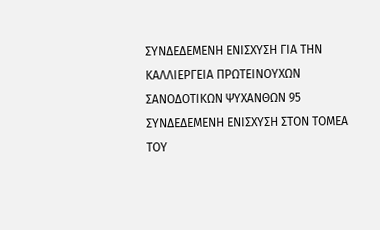ΣΥΝΔΕΔΕΜΕΝΗ ΕΝΙΣΧΥΣΗ ΓΙΑ ΤΗΝ ΚΑΛΛΙΕΡΓΕΙΑ ΠΡΩΤΕΙΝΟΥΧΩΝ ΣΑΝΟΔΟΤΙΚΩΝ ΨΥΧΑΝΘΩΝ 95
ΣΥΝΔΕΔΕΜΕΝΗ ΕΝΙΣΧΥΣΗ ΣΤΟΝ ΤΟΜΕΑ ΤΟΥ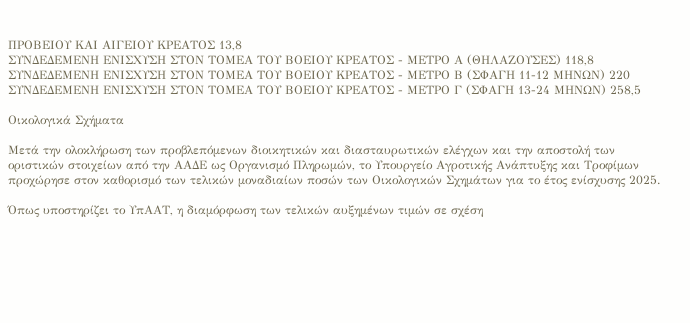ΠΡΟΒΕΙΟΥ ΚΑΙ ΑΙΓΕΙΟΥ ΚΡΕΑΤΟΣ 13,8
ΣΥΝΔΕΔΕΜΕΝΗ ΕΝΙΣΧΥΣΗ ΣΤΟΝ ΤΟΜΕΑ ΤΟΥ ΒΟΕΙΟΥ ΚΡΕΑΤΟΣ - ΜΕΤΡΟ Α (ΘΗΛΑΖΟΥΣΕΣ) 118,8
ΣΥΝΔΕΔΕΜΕΝΗ ΕΝΙΣΧΥΣΗ ΣΤΟΝ ΤΟΜΕΑ ΤΟΥ ΒΟΕΙΟΥ ΚΡΕΑΤΟΣ - ΜΕΤΡΟ Β (ΣΦΑΓΗ 11-12 ΜΗΝΩΝ) 220
ΣΥΝΔΕΔΕΜΕΝΗ ΕΝΙΣΧΥΣΗ ΣΤΟΝ ΤΟΜΕΑ ΤΟΥ ΒΟΕΙΟΥ ΚΡΕΑΤΟΣ - ΜΕΤΡΟ Γ (ΣΦΑΓΗ 13-24 ΜΗΝΩΝ) 258,5

Οικολογικά Σχήματα

Μετά την ολοκλήρωση των προβλεπόμενων διοικητικών και διασταυρωτικών ελέγχων και την αποστολή των οριστικών στοιχείων από την ΑΑΔΕ ως Οργανισμό Πληρωμών, το Υπουργείο Αγροτικής Ανάπτυξης και Τροφίμων προχώρησε στον καθορισμό των τελικών μοναδιαίων ποσών των Οικολογικών Σχημάτων για το έτος ενίσχυσης 2025.

Όπως υποστηρίζει το ΥπΑΑΤ, η διαμόρφωση των τελικών αυξημένων τιμών σε σχέση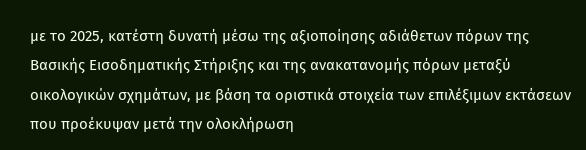με το 2025, κατέστη δυνατή μέσω της αξιοποίησης αδιάθετων πόρων της Βασικής Εισοδηματικής Στήριξης και της ανακατανομής πόρων μεταξύ οικολογικών σχημάτων, με βάση τα οριστικά στοιχεία των επιλέξιμων εκτάσεων που προέκυψαν μετά την ολοκλήρωση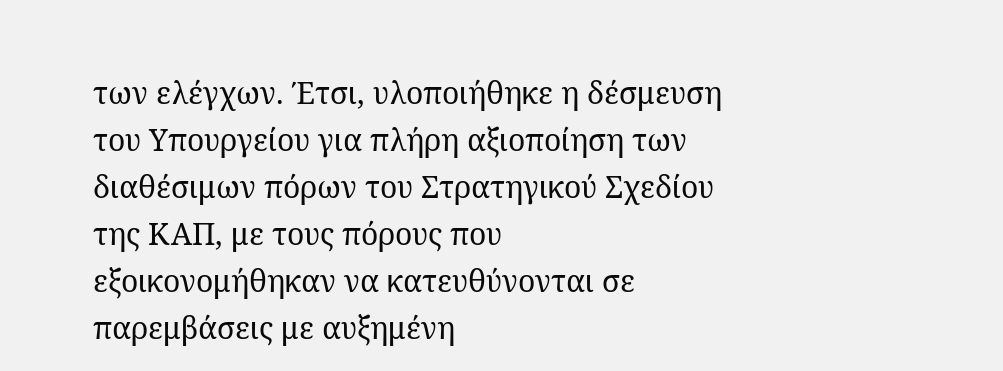των ελέγχων. Έτσι, υλοποιήθηκε η δέσμευση του Υπουργείου για πλήρη αξιοποίηση των διαθέσιμων πόρων του Στρατηγικού Σχεδίου της ΚΑΠ, με τους πόρους που εξοικονομήθηκαν να κατευθύνονται σε παρεμβάσεις με αυξημένη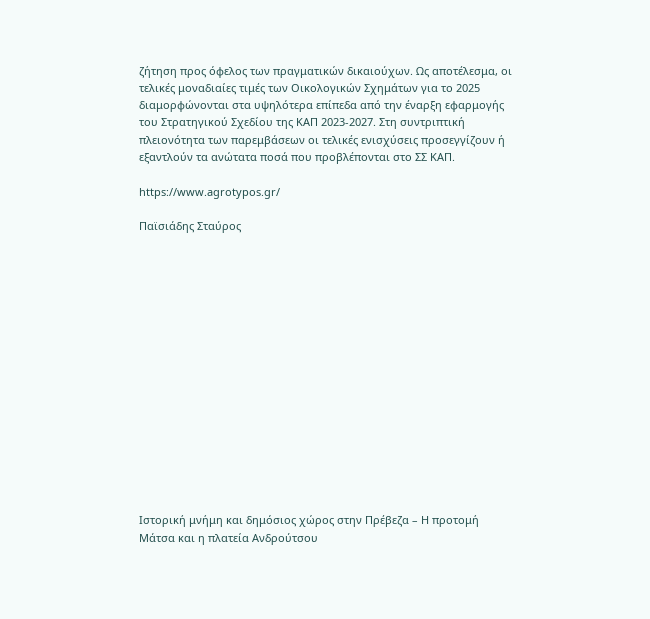ζήτηση προς όφελος των πραγματικών δικαιούχων. Ως αποτέλεσμα, οι τελικές μοναδιαίες τιμές των Οικολογικών Σχημάτων για το 2025 διαμορφώνονται στα υψηλότερα επίπεδα από την έναρξη εφαρμογής του Στρατηγικού Σχεδίου της ΚΑΠ 2023-2027. Στη συντριπτική πλειονότητα των παρεμβάσεων οι τελικές ενισχύσεις προσεγγίζουν ή εξαντλούν τα ανώτατα ποσά που προβλέπονται στο ΣΣ ΚΑΠ.

https://www.agrotypos.gr/

Παϊσιάδης Σταύρος
















Ιστορική μνήμη και δημόσιος χώρος στην Πρέβεζα – Η προτομή Μάτσα και η πλατεία Ανδρούτσου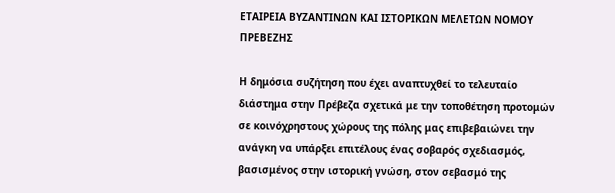ΕΤΑΙΡΕΙΑ ΒΥΖΑΝΤΙΝΩΝ ΚΑΙ ΙΣΤΟΡΙΚΩΝ ΜΕΛΕΤΩΝ ΝΟΜΟΥ ΠΡΕΒΕΖΗΣ

Η δημόσια συζήτηση που έχει αναπτυχθεί το τελευταίο διάστημα στην Πρέβεζα σχετικά με την τοποθέτηση προτομών σε κοινόχρηστους χώρους της πόλης μας επιβεβαιώνει την ανάγκη να υπάρξει επιτέλους ένας σοβαρός σχεδιασμός, βασισμένος στην ιστορική γνώση, στον σεβασμό της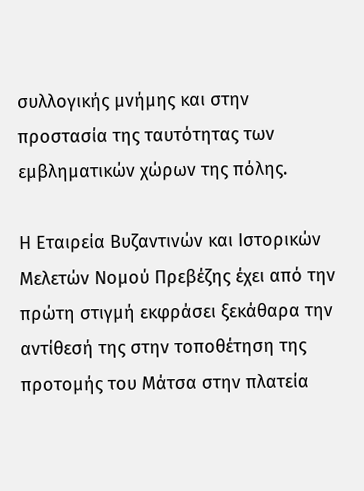συλλογικής μνήμης και στην προστασία της ταυτότητας των εμβληματικών χώρων της πόλης.

Η Εταιρεία Βυζαντινών και Ιστορικών Μελετών Νομού Πρεβέζης έχει από την πρώτη στιγμή εκφράσει ξεκάθαρα την αντίθεσή της στην τοποθέτηση της προτομής του Μάτσα στην πλατεία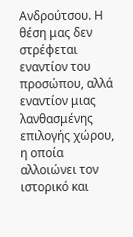Ανδρούτσου. Η θέση μας δεν στρέφεται εναντίον του προσώπου, αλλά εναντίον μιας λανθασμένης επιλογής χώρου, η οποία αλλοιώνει τον ιστορικό και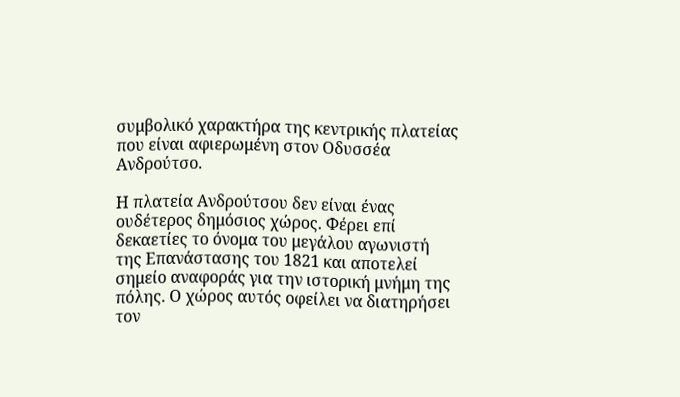συμβολικό χαρακτήρα της κεντρικής πλατείας που είναι αφιερωμένη στον Οδυσσέα Ανδρούτσο.

Η πλατεία Ανδρούτσου δεν είναι ένας ουδέτερος δημόσιος χώρος. Φέρει επί δεκαετίες το όνομα του μεγάλου αγωνιστή της Επανάστασης του 1821 και αποτελεί σημείο αναφοράς για την ιστορική μνήμη της πόλης. Ο χώρος αυτός οφείλει να διατηρήσει τον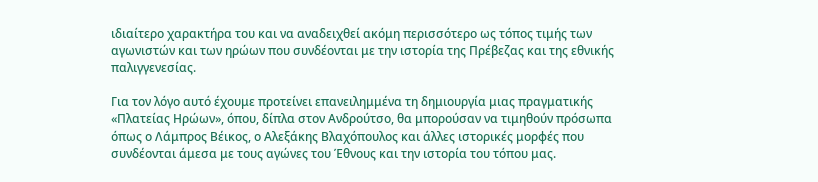ιδιαίτερο χαρακτήρα του και να αναδειχθεί ακόμη περισσότερο ως τόπος τιμής των αγωνιστών και των ηρώων που συνδέονται με την ιστορία της Πρέβεζας και της εθνικής παλιγγενεσίας.

Για τον λόγο αυτό έχουμε προτείνει επανειλημμένα τη δημιουργία μιας πραγματικής «Πλατείας Ηρώων», όπου, δίπλα στον Ανδρούτσο, θα μπορούσαν να τιμηθούν πρόσωπα όπως ο Λάμπρος Βέικος, ο Αλεξάκης Βλαχόπουλος και άλλες ιστορικές μορφές που συνδέονται άμεσα με τους αγώνες του Έθνους και την ιστορία του τόπου μας.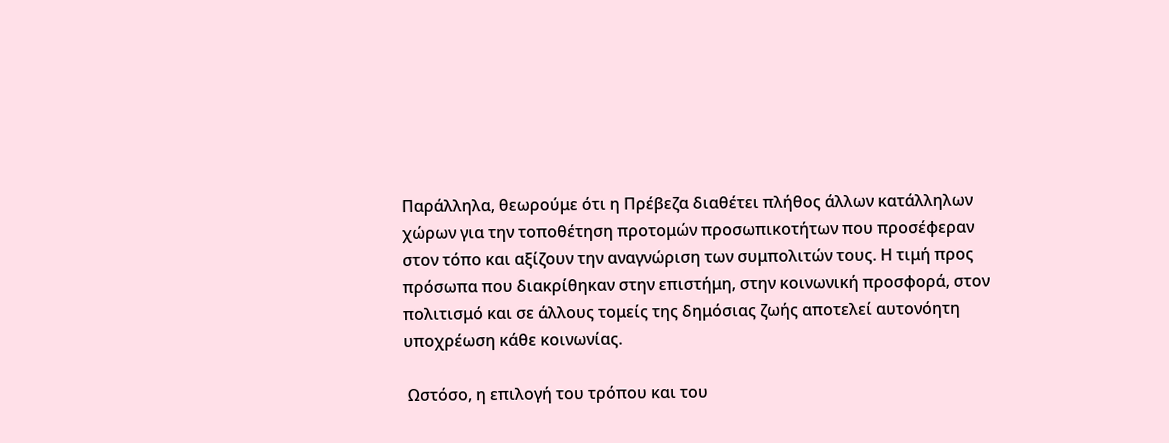Παράλληλα, θεωρούμε ότι η Πρέβεζα διαθέτει πλήθος άλλων κατάλληλων χώρων για την τοποθέτηση προτομών προσωπικοτήτων που προσέφεραν στον τόπο και αξίζουν την αναγνώριση των συμπολιτών τους. Η τιμή προς πρόσωπα που διακρίθηκαν στην επιστήμη, στην κοινωνική προσφορά, στον πολιτισμό και σε άλλους τομείς της δημόσιας ζωής αποτελεί αυτονόητη υποχρέωση κάθε κοινωνίας.

 Ωστόσο, η επιλογή του τρόπου και του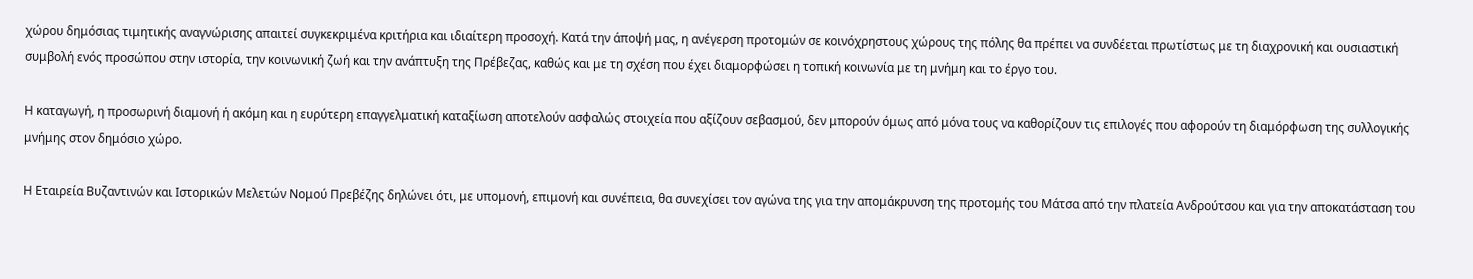χώρου δημόσιας τιμητικής αναγνώρισης απαιτεί συγκεκριμένα κριτήρια και ιδιαίτερη προσοχή. Κατά την άποψή μας, η ανέγερση προτομών σε κοινόχρηστους χώρους της πόλης θα πρέπει να συνδέεται πρωτίστως με τη διαχρονική και ουσιαστική συμβολή ενός προσώπου στην ιστορία, την κοινωνική ζωή και την ανάπτυξη της Πρέβεζας, καθώς και με τη σχέση που έχει διαμορφώσει η τοπική κοινωνία με τη μνήμη και το έργο του.

Η καταγωγή, η προσωρινή διαμονή ή ακόμη και η ευρύτερη επαγγελματική καταξίωση αποτελούν ασφαλώς στοιχεία που αξίζουν σεβασμού, δεν μπορούν όμως από μόνα τους να καθορίζουν τις επιλογές που αφορούν τη διαμόρφωση της συλλογικής μνήμης στον δημόσιο χώρο.

Η Εταιρεία Βυζαντινών και Ιστορικών Μελετών Νομού Πρεβέζης δηλώνει ότι, με υπομονή, επιμονή και συνέπεια, θα συνεχίσει τον αγώνα της για την απομάκρυνση της προτομής του Μάτσα από την πλατεία Ανδρούτσου και για την αποκατάσταση του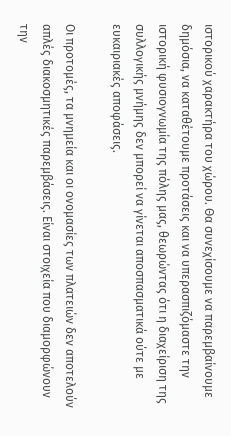ιστορικού χαρακτήρα του χώρου. Θα συνεχίσουμε να παρεμβαίνουμε δημόσια, να καταθέτουμε προτάσεις και να υπερασπιζόμαστε την ιστορική φυσιογνωμία της πόλης μας, θεωρώντας ότι η διαχείριση της συλλογικής μνήμης δεν μπορεί να γίνεται αποσπασματικά ούτε με ευκαιριακές αποφάσεις.

Οι προτομές, τα μνημεία και οι ονομασίες των πλατειών δεν αποτελούν απλές διακοσμητικές παρεμβάσεις. Είναι στοιχεία που διαμορφώνουν την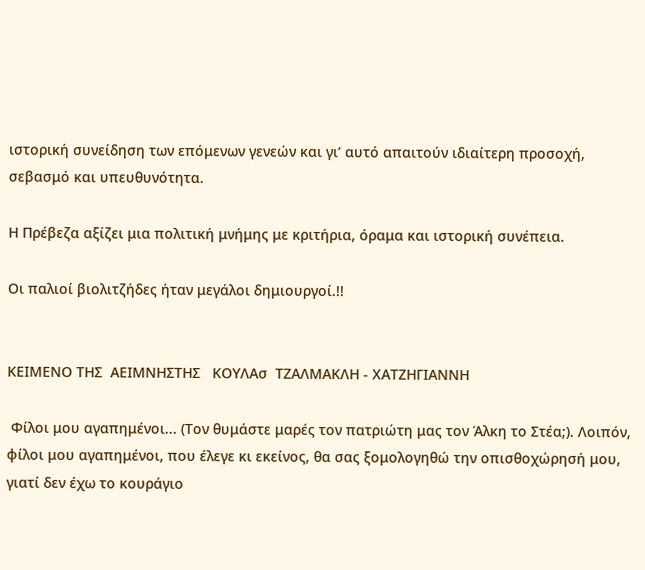ιστορική συνείδηση των επόμενων γενεών και γι’ αυτό απαιτούν ιδιαίτερη προσοχή, σεβασμό και υπευθυνότητα.

Η Πρέβεζα αξίζει μια πολιτική μνήμης με κριτήρια, όραμα και ιστορική συνέπεια.

Οι παλιοί βιολιτζήδες ήταν μεγάλοι δημιουργοί.!!


ΚΕΙΜΕΝΟ ΤΗΣ  ΑΕΙΜΝΗΣΤΗΣ   ΚΟΥΛΑσ  ΤΖΑΛΜΑΚΛΗ - ΧΑΤΖΗΓΙΑΝΝΗ

 Φίλοι μου αγαπημένοι... (Τον θυμάστε μαρές τον πατριώτη μας τον Άλκη το Στέα;). Λοιπόν, φίλοι μου αγαπημένοι, που έλεγε κι εκείνος, θα σας ξομολογηθώ την οπισθοχώρησή μου, γιατί δεν έχω το κουράγιο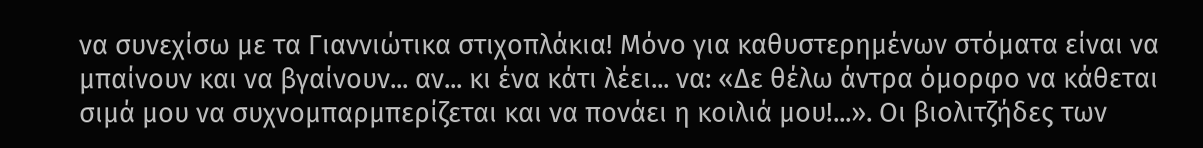να συνεχίσω με τα Γιαννιώτικα στιχοπλάκια! Μόνο για καθυστερημένων στόματα είναι να μπαίνουν και να βγαίνουν... αν... κι ένα κάτι λέει... να: «Δε θέλω άντρα όμορφο να κάθεται σιμά μου να συχνομπαρμπερίζεται και να πονάει η κοιλιά μου!...». Οι βιολιτζήδες των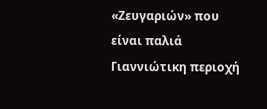«Ζευγαριών» που είναι παλιά Γιαννιώτικη περιοχή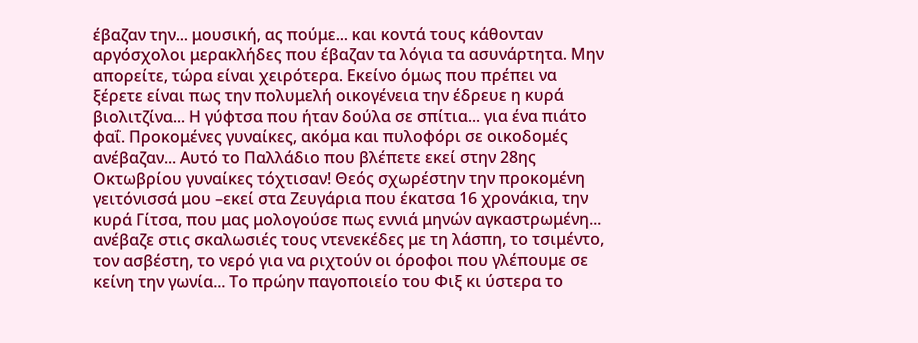έβαζαν την... μουσική, ας πούμε... και κοντά τους κάθονταν αργόσχολοι μερακλήδες που έβαζαν τα λόγια τα ασυνάρτητα. Μην απορείτε, τώρα είναι χειρότερα. Εκείνο όμως που πρέπει να ξέρετε είναι πως την πολυμελή οικογένεια την έδρευε η κυρά βιολιτζίνα... Η γύφτσα που ήταν δούλα σε σπίτια... για ένα πιάτο φαΐ. Προκομένες γυναίκες, ακόμα και πυλοφόρι σε οικοδομές ανέβαζαν... Αυτό το Παλλάδιο που βλέπετε εκεί στην 28ης Οκτωβρίου γυναίκες τόχτισαν! Θεός σχωρέστην την προκομένη γειτόνισσά μου –εκεί στα Ζευγάρια που έκατσα 16 χρονάκια, την κυρά Γίτσα, που μας μολογούσε πως εννιά μηνών αγκαστρωμένη... ανέβαζε στις σκαλωσιές τους ντενεκέδες με τη λάσπη, το τσιμέντο, τον ασβέστη, το νερό για να ριχτούν οι όροφοι που γλέπουμε σε κείνη την γωνία... Το πρώην παγοποιείο του Φιξ κι ύστερα το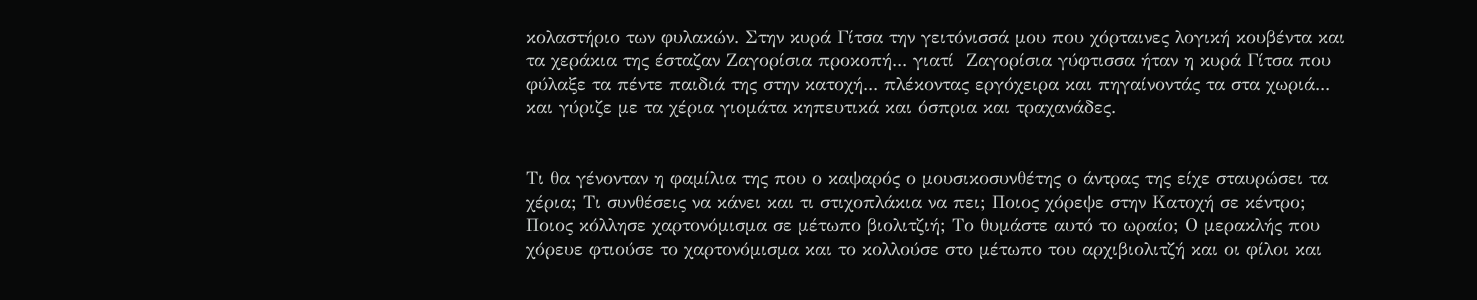κολαστήριο των φυλακών. Στην κυρά Γίτσα την γειτόνισσά μου που χόρταινες λογική κουβέντα και τα χεράκια της έσταζαν Ζαγορίσια προκοπή... γιατί  Ζαγορίσια γύφτισσα ήταν η κυρά Γίτσα που φύλαξε τα πέντε παιδιά της στην κατοχή... πλέκοντας εργόχειρα και πηγαίνοντάς τα στα χωριά... και γύριζε με τα χέρια γιομάτα κηπευτικά και όσπρια και τραχανάδες.


Τι θα γένονταν η φαμίλια της που ο καψαρός ο μουσικοσυνθέτης ο άντρας της είχε σταυρώσει τα χέρια; Τι συνθέσεις να κάνει και τι στιχοπλάκια να πει; Ποιος χόρεψε στην Κατοχή σε κέντρο; Ποιος κόλλησε χαρτονόμισμα σε μέτωπο βιολιτζιή; Το θυμάστε αυτό το ωραίο; Ο μερακλής που χόρευε φτιούσε το χαρτονόμισμα και το κολλούσε στο μέτωπο του αρχιβιολιτζή και οι φίλοι και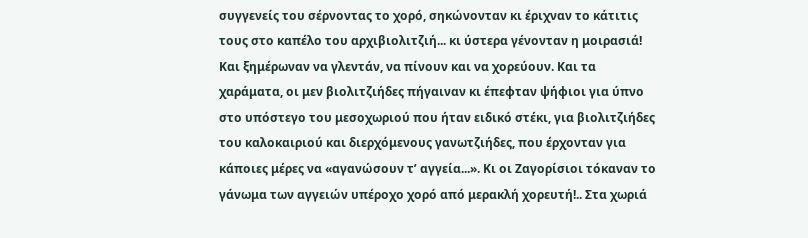συγγενείς του σέρνοντας το χορό, σηκώνονταν κι έριχναν το κάτιτις τους στο καπέλο του αρχιβιολιτζιή... κι ύστερα γένονταν η μοιρασιά! Και ξημέρωναν να γλεντάν, να πίνουν και να χορεύουν. Και τα χαράματα, οι μεν βιολιτζιήδες πήγαιναν κι έπεφταν ψήφιοι για ύπνο στο υπόστεγο του μεσοχωριού που ήταν ειδικό στέκι, για βιολιτζιήδες του καλοκαιριού και διερχόμενους γανωτζιήδες, που έρχονταν για κάποιες μέρες να «αγανώσουν τ’ αγγεία...». Κι οι Ζαγορίσιοι τόκαναν το γάνωμα των αγγειών υπέροχο χορό από μερακλή χορευτή!.. Στα χωριά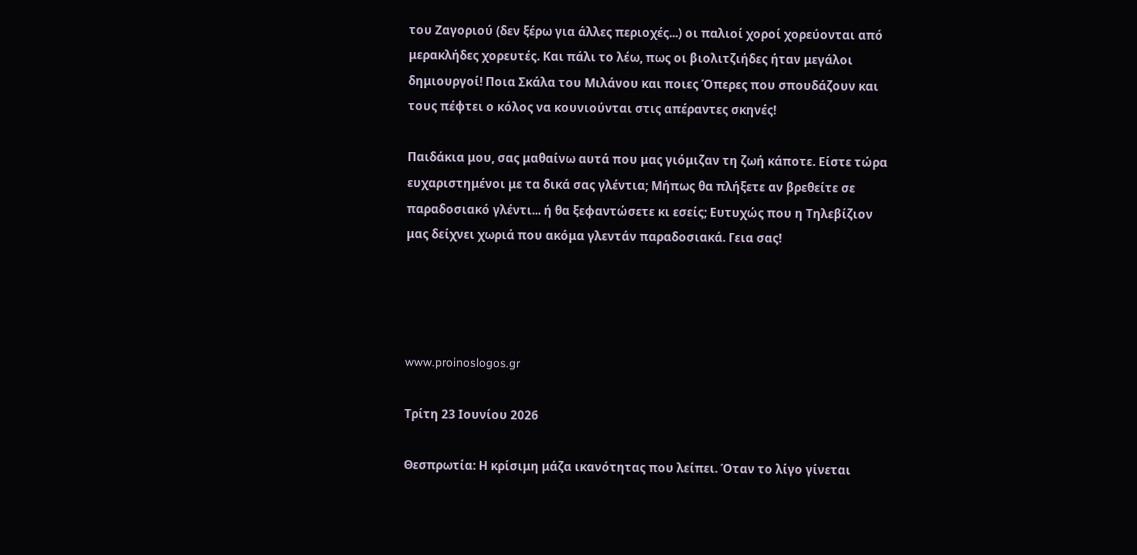του Ζαγοριού (δεν ξέρω για άλλες περιοχές...) οι παλιοί χοροί χορεύονται από μερακλήδες χορευτές. Και πάλι το λέω, πως οι βιολιτζιήδες ήταν μεγάλοι δημιουργοί! Ποια Σκάλα του Μιλάνου και ποιες Όπερες που σπουδάζουν και τους πέφτει ο κόλος να κουνιούνται στις απέραντες σκηνές!

Παιδάκια μου, σας μαθαίνω αυτά που μας γιόμιζαν τη ζωή κάποτε. Είστε τώρα ευχαριστημένοι με τα δικά σας γλέντια; Μήπως θα πλήξετε αν βρεθείτε σε παραδοσιακό γλέντι... ή θα ξεφαντώσετε κι εσείς; Ευτυχώς που η Τηλεβίζιον μας δείχνει χωριά που ακόμα γλεντάν παραδοσιακά. Γεια σας!




www.proinoslogos.gr

Τρίτη 23 Ιουνίου 2026

Θεσπρωτία: Η κρίσιμη μάζα ικανότητας που λείπει. Όταν το λίγο γίνεται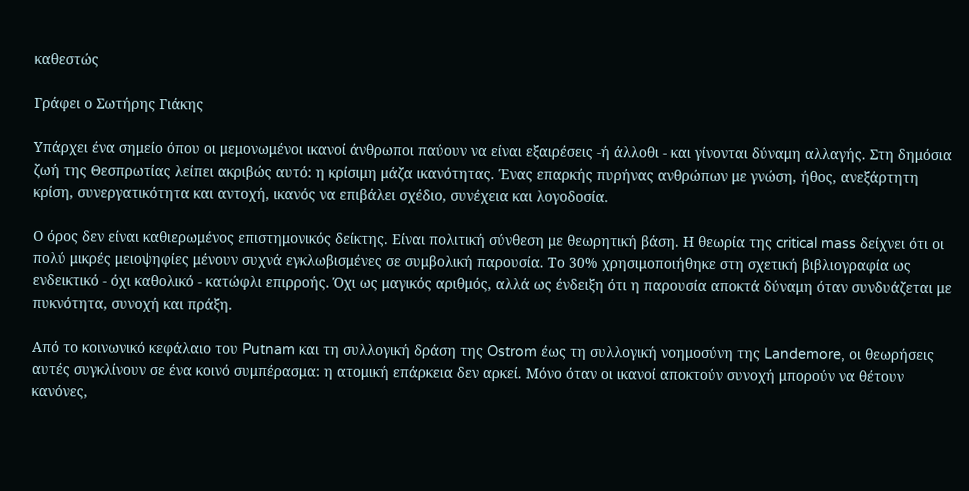καθεστώς

Γράφει ο Σωτήρης Γιάκης

Υπάρχει ένα σημείο όπου οι μεμονωμένοι ικανοί άνθρωποι παύουν να είναι εξαιρέσεις -ή άλλοθι - και γίνονται δύναμη αλλαγής. Στη δημόσια ζωή της Θεσπρωτίας λείπει ακριβώς αυτό: η κρίσιμη μάζα ικανότητας. Ένας επαρκής πυρήνας ανθρώπων με γνώση, ήθος, ανεξάρτητη κρίση, συνεργατικότητα και αντοχή, ικανός να επιβάλει σχέδιο, συνέχεια και λογοδοσία.

Ο όρος δεν είναι καθιερωμένος επιστημονικός δείκτης. Είναι πολιτική σύνθεση με θεωρητική βάση. Η θεωρία της critical mass δείχνει ότι οι πολύ μικρές μειοψηφίες μένουν συχνά εγκλωβισμένες σε συμβολική παρουσία. Το 30% χρησιμοποιήθηκε στη σχετική βιβλιογραφία ως ενδεικτικό - όχι καθολικό - κατώφλι επιρροής. Όχι ως μαγικός αριθμός, αλλά ως ένδειξη ότι η παρουσία αποκτά δύναμη όταν συνδυάζεται με πυκνότητα, συνοχή και πράξη.

Από το κοινωνικό κεφάλαιο του Putnam και τη συλλογική δράση της Ostrom έως τη συλλογική νοημοσύνη της Landemore, οι θεωρήσεις αυτές συγκλίνουν σε ένα κοινό συμπέρασμα: η ατομική επάρκεια δεν αρκεί. Μόνο όταν οι ικανοί αποκτούν συνοχή μπορούν να θέτουν κανόνες,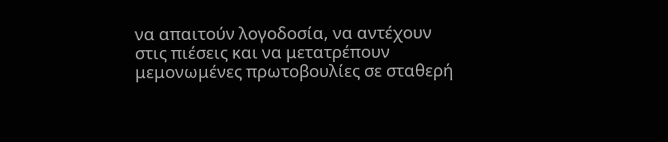να απαιτούν λογοδοσία, να αντέχουν στις πιέσεις και να μετατρέπουν μεμονωμένες πρωτοβουλίες σε σταθερή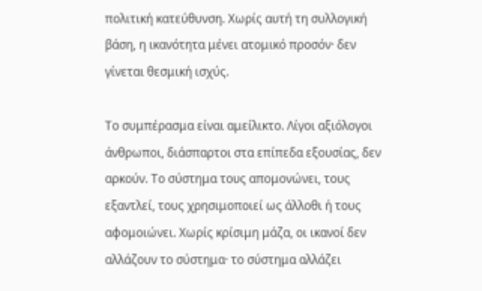πολιτική κατεύθυνση. Χωρίς αυτή τη συλλογική βάση, η ικανότητα μένει ατομικό προσόν· δεν γίνεται θεσμική ισχύς.

Το συμπέρασμα είναι αμείλικτο. Λίγοι αξιόλογοι άνθρωποι, διάσπαρτοι στα επίπεδα εξουσίας, δεν αρκούν. Το σύστημα τους απομονώνει, τους εξαντλεί, τους χρησιμοποιεί ως άλλοθι ή τους αφομοιώνει. Χωρίς κρίσιμη μάζα, οι ικανοί δεν αλλάζουν το σύστημα· το σύστημα αλλάζει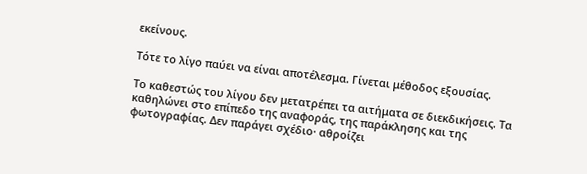εκείνους.

Τότε το λίγο παύει να είναι αποτέλεσμα. Γίνεται μέθοδος εξουσίας.

Το καθεστώς του λίγου δεν μετατρέπει τα αιτήματα σε διεκδικήσεις. Τα καθηλώνει στο επίπεδο της αναφοράς, της παράκλησης και της φωτογραφίας. Δεν παράγει σχέδιο· αθροίζει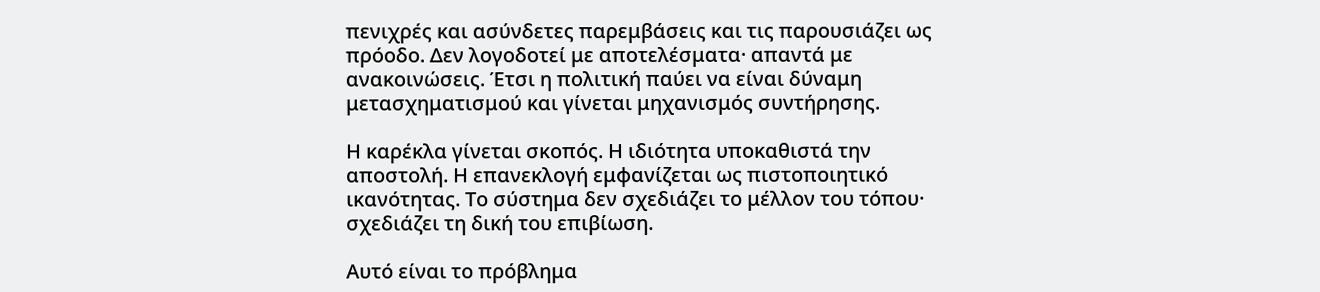πενιχρές και ασύνδετες παρεμβάσεις και τις παρουσιάζει ως πρόοδο. Δεν λογοδοτεί με αποτελέσματα· απαντά με ανακοινώσεις. Έτσι η πολιτική παύει να είναι δύναμη μετασχηματισμού και γίνεται μηχανισμός συντήρησης.

Η καρέκλα γίνεται σκοπός. Η ιδιότητα υποκαθιστά την αποστολή. Η επανεκλογή εμφανίζεται ως πιστοποιητικό ικανότητας. Το σύστημα δεν σχεδιάζει το μέλλον του τόπου· σχεδιάζει τη δική του επιβίωση.

Αυτό είναι το πρόβλημα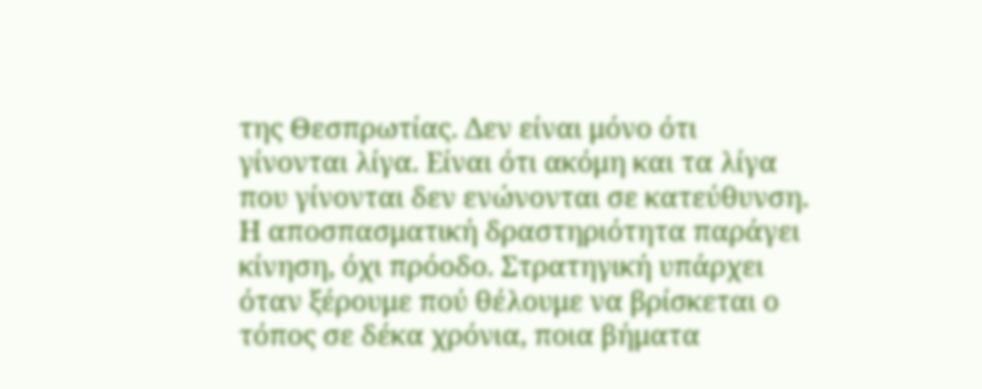της Θεσπρωτίας. Δεν είναι μόνο ότι γίνονται λίγα. Είναι ότι ακόμη και τα λίγα που γίνονται δεν ενώνονται σε κατεύθυνση. Η αποσπασματική δραστηριότητα παράγει κίνηση, όχι πρόοδο. Στρατηγική υπάρχει όταν ξέρουμε πού θέλουμε να βρίσκεται ο τόπος σε δέκα χρόνια, ποια βήματα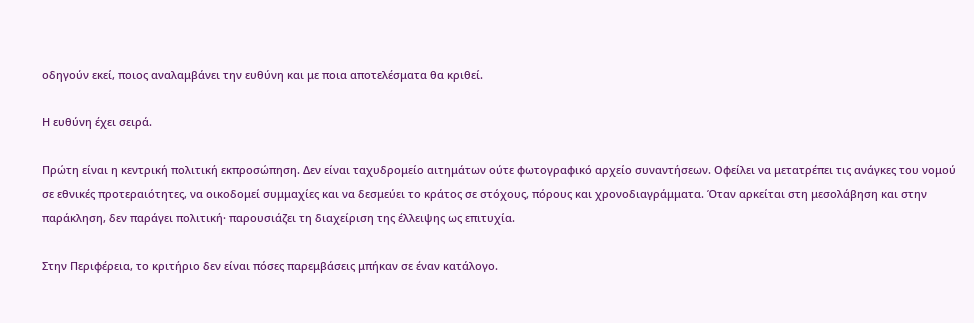οδηγούν εκεί, ποιος αναλαμβάνει την ευθύνη και με ποια αποτελέσματα θα κριθεί.

Η ευθύνη έχει σειρά.

Πρώτη είναι η κεντρική πολιτική εκπροσώπηση. Δεν είναι ταχυδρομείο αιτημάτων ούτε φωτογραφικό αρχείο συναντήσεων. Οφείλει να μετατρέπει τις ανάγκες του νομού σε εθνικές προτεραιότητες, να οικοδομεί συμμαχίες και να δεσμεύει το κράτος σε στόχους, πόρους και χρονοδιαγράμματα. Όταν αρκείται στη μεσολάβηση και στην παράκληση, δεν παράγει πολιτική· παρουσιάζει τη διαχείριση της έλλειψης ως επιτυχία.

Στην Περιφέρεια, το κριτήριο δεν είναι πόσες παρεμβάσεις μπήκαν σε έναν κατάλογο.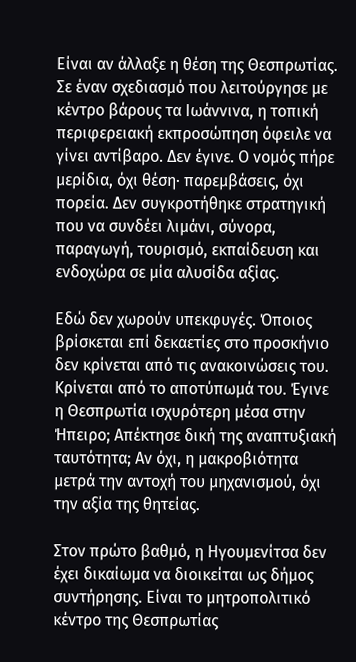Είναι αν άλλαξε η θέση της Θεσπρωτίας. Σε έναν σχεδιασμό που λειτούργησε με κέντρο βάρους τα Ιωάννινα, η τοπική περιφερειακή εκπροσώπηση όφειλε να γίνει αντίβαρο. Δεν έγινε. Ο νομός πήρε μερίδια, όχι θέση· παρεμβάσεις, όχι πορεία. Δεν συγκροτήθηκε στρατηγική που να συνδέει λιμάνι, σύνορα, παραγωγή, τουρισμό, εκπαίδευση και ενδοχώρα σε μία αλυσίδα αξίας.

Εδώ δεν χωρούν υπεκφυγές. Όποιος βρίσκεται επί δεκαετίες στο προσκήνιο δεν κρίνεται από τις ανακοινώσεις του. Κρίνεται από το αποτύπωμά του. Έγινε η Θεσπρωτία ισχυρότερη μέσα στην Ήπειρο; Απέκτησε δική της αναπτυξιακή ταυτότητα; Αν όχι, η μακροβιότητα μετρά την αντοχή του μηχανισμού, όχι την αξία της θητείας.

Στον πρώτο βαθμό, η Ηγουμενίτσα δεν έχει δικαίωμα να διοικείται ως δήμος συντήρησης. Είναι το μητροπολιτικό κέντρο της Θεσπρωτίας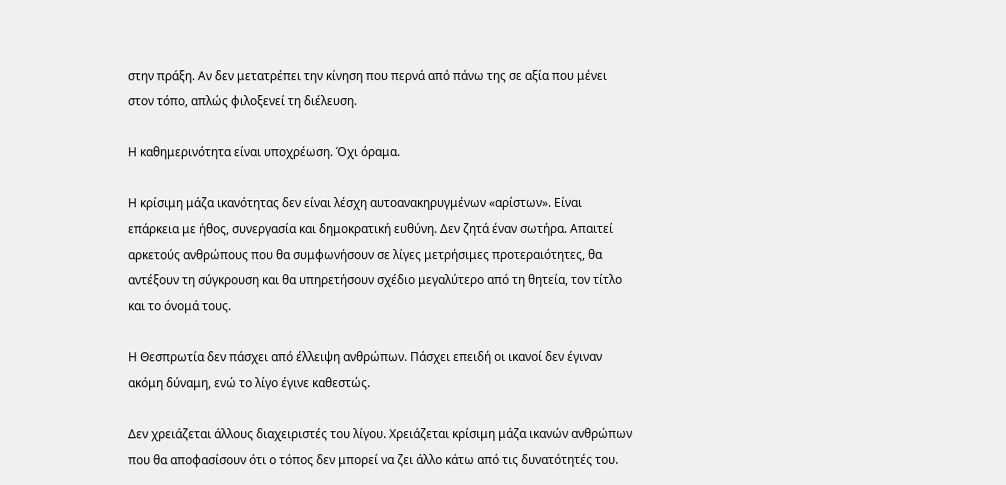στην πράξη. Αν δεν μετατρέπει την κίνηση που περνά από πάνω της σε αξία που μένει στον τόπο, απλώς φιλοξενεί τη διέλευση.

Η καθημερινότητα είναι υποχρέωση. Όχι όραμα.

Η κρίσιμη μάζα ικανότητας δεν είναι λέσχη αυτοανακηρυγμένων «αρίστων». Είναι επάρκεια με ήθος, συνεργασία και δημοκρατική ευθύνη. Δεν ζητά έναν σωτήρα. Απαιτεί αρκετούς ανθρώπους που θα συμφωνήσουν σε λίγες μετρήσιμες προτεραιότητες, θα αντέξουν τη σύγκρουση και θα υπηρετήσουν σχέδιο μεγαλύτερο από τη θητεία, τον τίτλο και το όνομά τους.

Η Θεσπρωτία δεν πάσχει από έλλειψη ανθρώπων. Πάσχει επειδή οι ικανοί δεν έγιναν ακόμη δύναμη, ενώ το λίγο έγινε καθεστώς.

Δεν χρειάζεται άλλους διαχειριστές του λίγου. Χρειάζεται κρίσιμη μάζα ικανών ανθρώπων που θα αποφασίσουν ότι ο τόπος δεν μπορεί να ζει άλλο κάτω από τις δυνατότητές του.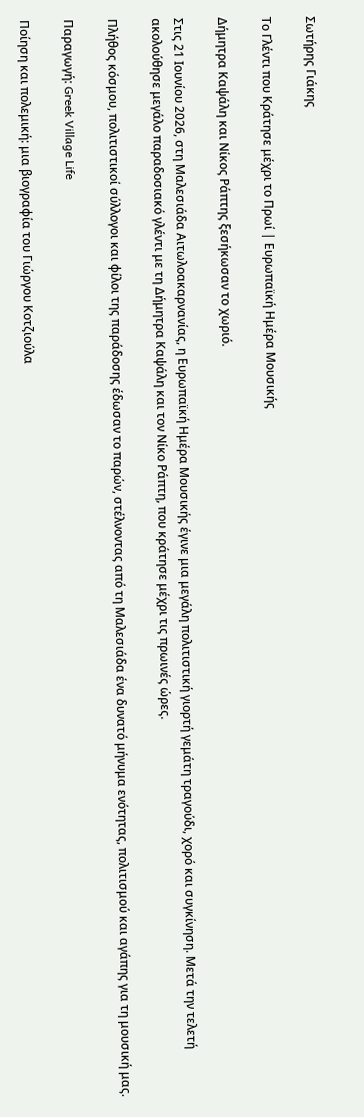Σωτήρης Γιάκης

Το Γλέντι που Κράτησε μέχρι το Πρωί | Ευρωπαϊκή Ημέρα Μουσικής

Δήμητρα Καψάλη και Νίκος Ράπτης ξεσήκωσαν το χωριό.

Στις 21 Ιουνίου 2026, στη Μαλεσιάδα Αιτωλοακαρνανίας, η Ευρωπαϊκή Ημέρα Μουσικής έγινε μια μεγάλη πολιτιστική γιορτή γεμάτη τραγούδι, χορό και συγκίνηση. Μετά την τελετή ακολούθησε μεγάλο παραδοσιακό γλέντι με τη Δήμητρα Καψάλη και τον Νίκο Ράπτη, που κράτησε μέχρι τις πρωινές ώρες.

Πλήθος κόσμου, πολιτιστικοί σύλλογοι και φίλοι της παράδοσης έδωσαν το παρών, στέλνοντας από τη Μαλεσιάδα ένα δυνατό μήνυμα ενότητας, πολιτισμού και αγάπης για τη μουσική μας.

Παραγωγή: Greek Village Life

Ποίηση και πολεμική: μια βιογραφία του Γιώργου Κοτζιούλα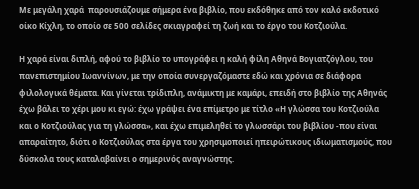Με μεγάλη χαρά  παρουσιάζουμε σήμερα ένα βιβλίο, που εκδόθηκε από τον καλό εκδοτικό οίκο Κίχλη, το οποίο σε 500 σελίδες σκιαγραφεί τη ζωή και το έργο του Κοτζιούλα.

Η χαρά είναι διπλή, αφού το βιβλίο το υπογράφει η καλή φίλη Αθηνά Βογιατζόγλου, του πανεπιστημίου Ιωαννίνων, με την οποία συνεργαζόμαστε εδώ και χρόνια σε διάφορα φιλολογικά θέματα. Και γίνεται τρίδιπλη, ανάμικτη με καμάρι, επειδή στο βιβλίο της Αθηνάς έχω βάλει το χέρι μου κι εγώ: έχω γράψει ένα επίμετρο με τίτλο «Η γλώσσα του Κοτζιούλα και ο Κοτζιούλας για τη γλώσσα», και έχω επιμεληθεί το γλωσσάρι του βιβλίου -που είναι απαραίτητο, διότι ο Κοτζιούλας στα έργα του χρησιμοποιεί ηπειρώτικους ιδιωματισμούς, που δύσκολα τους καταλαβαίνει ο σημερινός αναγνώστης.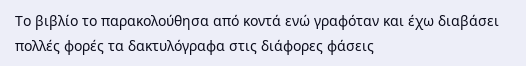Το βιβλίο το παρακολούθησα από κοντά ενώ γραφόταν και έχω διαβάσει πολλές φορές τα δακτυλόγραφα στις διάφορες φάσεις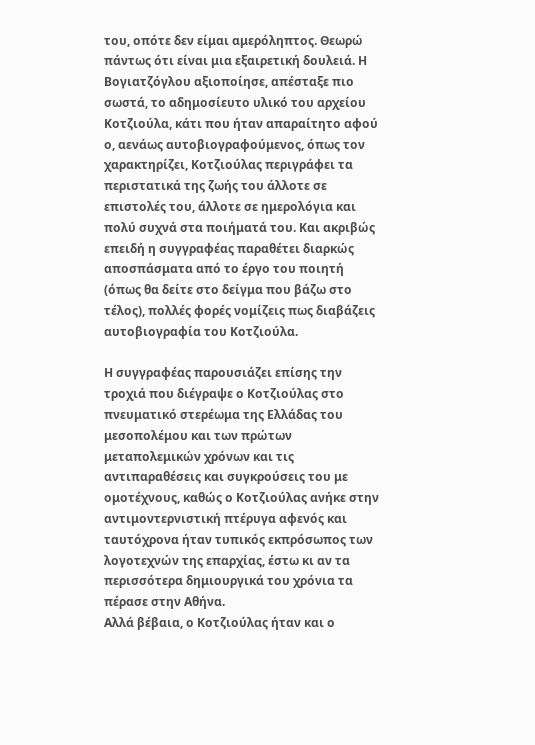του, οπότε δεν είμαι αμερόληπτος. Θεωρώ πάντως ότι είναι μια εξαιρετική δουλειά. Η Βογιατζόγλου αξιοποίησε, απέσταξε πιο σωστά, το αδημοσίευτο υλικό του αρχείου Κοτζιούλα, κάτι που ήταν απαραίτητο αφού ο, αενάως αυτοβιογραφούμενος, όπως τον χαρακτηρίζει, Κοτζιούλας περιγράφει τα περιστατικά της ζωής του άλλοτε σε επιστολές του, άλλοτε σε ημερολόγια και πολύ συχνά στα ποιήματά του. Και ακριβώς επειδή η συγγραφέας παραθέτει διαρκώς αποσπάσματα από το έργο του ποιητή (όπως θα δείτε στο δείγμα που βάζω στο τέλος), πολλές φορές νομίζεις πως διαβάζεις αυτοβιογραφία του Κοτζιούλα.

Η συγγραφέας παρουσιάζει επίσης την τροχιά που διέγραψε ο Κοτζιούλας στο πνευματικό στερέωμα της Ελλάδας του μεσοπολέμου και των πρώτων μεταπολεμικών χρόνων και τις αντιπαραθέσεις και συγκρούσεις του με ομοτέχνους, καθώς ο Κοτζιούλας ανήκε στην αντιμοντερνιστική πτέρυγα αφενός και ταυτόχρονα ήταν τυπικός εκπρόσωπος των λογοτεχνών της επαρχίας, έστω κι αν τα περισσότερα δημιουργικά του χρόνια τα πέρασε στην Αθήνα.
Αλλά βέβαια, ο Κοτζιούλας ήταν και ο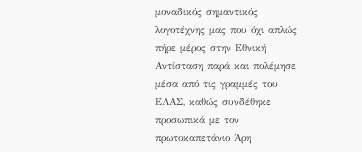μοναδικός σημαντικός λογοτέχνης μας που όχι απλώς πήρε μέρος στην Εθνική Αντίσταση παρά και πολέμησε μέσα από τις γραμμές του ΕΛΑΣ, καθώς συνδέθηκε προσωπικά με τον πρωτοκαπετάνιο Άρη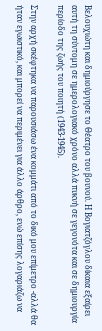Βελουχιώτη και δημιούργησε το Θέατρο του βουνού. Η Βογιατζόγλου δίκαια εξαίρει αυτή τη σύντομη σε ημερολογιακό χρόνο αλλά πυκνή σε γεγονότα και σε δημιουργία περίοδο της ζωής του ποιητή (1943-1945).

Στην αρχή σκέφτηκα να παρουσιάσω ένα κομμάτι από το δικό μου επίμετρο -αλλά θα ήταν εγωιστικό, και μπορεί να περιμένει για άλλο άρθρο, ενώ επίσης λογαριάζω να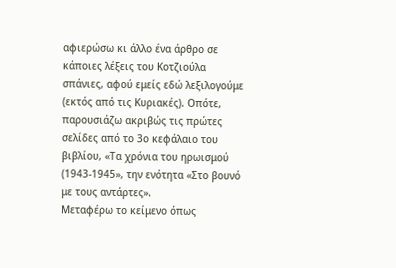αφιερώσω κι άλλο ένα άρθρο σε κάποιες λέξεις του Κοτζιούλα σπάνιες, αφού εμείς εδώ λεξιλογούμε (εκτός από τις Κυριακές). Οπότε, παρουσιάζω ακριβώς τις πρώτες σελίδες από το 3ο κεφάλαιο του βιβλίου, «Τα χρόνια του ηρωισμού (1943-1945», την ενότητα «Στο βουνό με τους αντάρτες».
Μεταφέρω το κείμενο όπως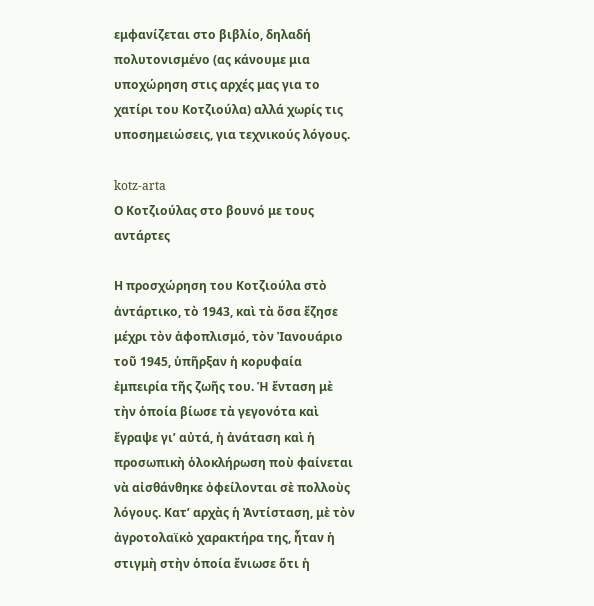εμφανίζεται στο βιβλίο, δηλαδή πολυτονισμένο (ας κάνουμε μια υποχώρηση στις αρχές μας για το χατίρι του Κοτζιούλα) αλλά χωρίς τις υποσημειώσεις, για τεχνικούς λόγους.

kotz-arta
Ο Κοτζιούλας στο βουνό με τους αντάρτες

Η προσχώρηση του Κοτζιούλα στὸ ἀντάρτικο, τὸ 1943, καὶ τὰ ὅσα ἔζησε μέχρι τὸν ἀφοπλισμό, τὸν Ἰανουάριο τοῦ 1945, ὑπῆρξαν ἡ κορυφαία ἐμπειρία τῆς ζωῆς του. Ἡ ἔνταση μὲ τὴν ὁποία βίωσε τὰ γεγονότα καὶ ἔγραψε γι’ αὐτά, ἡ ἀνάταση καὶ ἡ προσωπικὴ ὁλοκλήρωση ποὺ φαίνεται νὰ αἰσθάνθηκε ὀφείλονται σὲ πολλοὺς λόγους. Κατ’ αρχὰς ἡ Ἀντίσταση, μὲ τὸν ἀγροτολαϊκὸ χαρακτήρα της, ἦταν ἡ στιγμὴ στὴν ὁποία ἔνιωσε ὅτι ἡ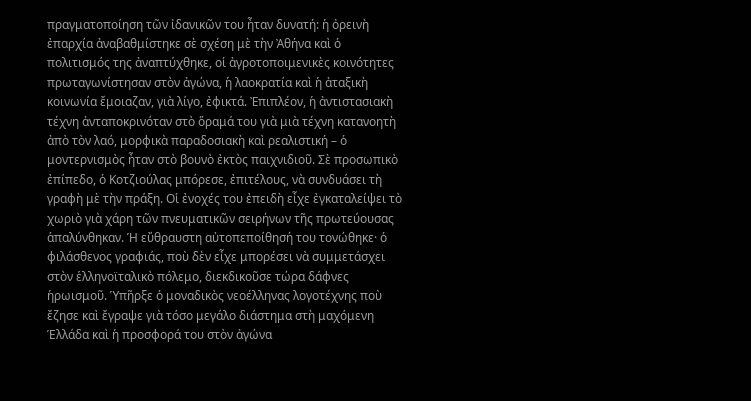πραγματοποίηση τῶν ἰδανικῶν του ἦταν δυνατή: ἡ ὀρεινὴ ἐπαρχία ἀναβαθμίστηκε σὲ σχέση μὲ τὴν Ἀθήνα καὶ ὁ πολιτισμός της ἀναπτύχθηκε, οἱ ἀγροτοποιμενικὲς κοινότητες πρωταγωνίστησαν στὸν ἀγώνα, ἡ λαοκρατία καὶ ἡ ἀταξικὴ κοινωνία ἔμοιαζαν, γιὰ λίγο, ἐφικτά. Ἐπιπλέον, ἡ ἀντιστασιακὴ τέχνη ἀνταποκρινόταν στὸ ὅραμά του γιὰ μιὰ τέχνη κατανοητὴ ἀπὸ τὸν λαό, μορφικὰ παραδοσιακὴ καὶ ρεαλιστική – ὁ μοντερνισμὸς ἦταν στὸ βουνὸ ἐκτὸς παιχνιδιοῦ. Σὲ προσωπικὸ ἐπίπεδο, ὁ Κοτζιούλας μπόρεσε, ἐπιτέλους, νὰ συνδυάσει τὴ γραφὴ μὲ τὴν πράξη. Οἱ ἐνοχές του ἐπειδὴ εἶχε ἐγκαταλείψει τὸ χωριὸ γιὰ χάρη τῶν πνευματικῶν σειρήνων τῆς πρωτεύουσας ἁπαλύνθηκαν. Ἡ εὔθραυστη αὐτοπεποίθησή του τονώθηκε· ὁ φιλάσθενος γραφιάς, ποὺ δὲν εἶχε μπορέσει νὰ συμμετάσχει στὸν ἑλληνοϊταλικὸ πόλεμο, διεκδικοῦσε τώρα δάφνες ἡρωισμοῦ. Ὑπῆρξε ὁ μοναδικὸς νεοέλληνας λογοτέχνης ποὺ ἔζησε καὶ ἔγραψε γιὰ τόσο μεγάλο διάστημα στὴ μαχόμενη Ἑλλάδα καὶ ἡ προσφορά του στὸν ἀγώνα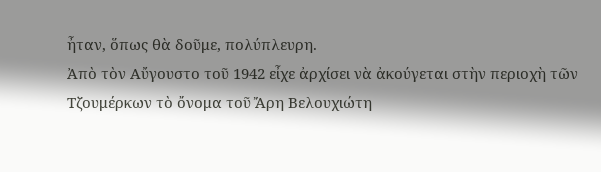ἦταν, ὅπως θὰ δοῦμε, πολύπλευρη.
Ἀπὸ τὸν Αὔγουστο τοῦ 1942 εἶχε ἀρχίσει νὰ ἀκούγεται στὴν περιοχὴ τῶν Τζουμέρκων τὸ ὄνομα τοῦ Ἄρη Βελουχιώτη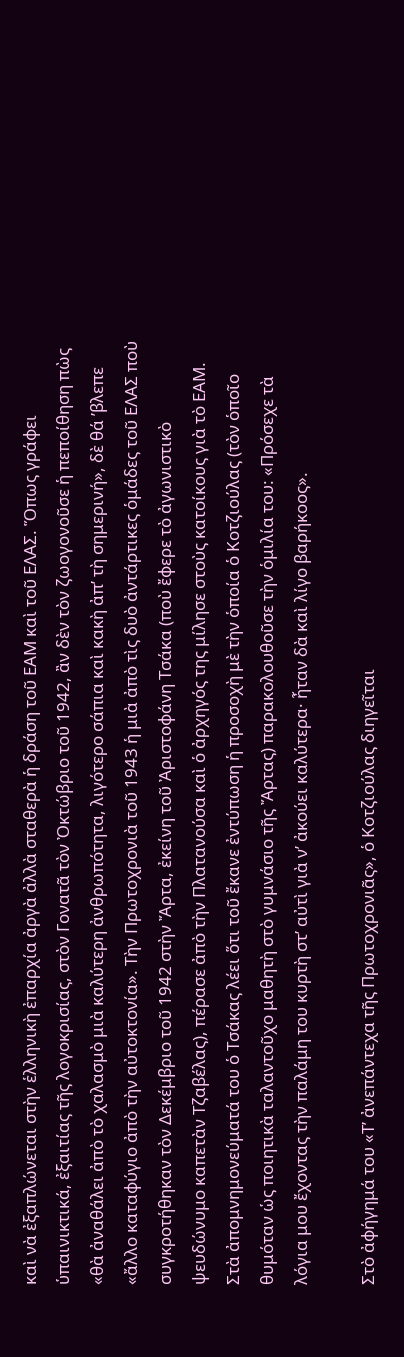καὶ νὰ ἐξαπλώνεται στὴν ἑλληνικὴ ἐπαρχία ἀργὰ ἀλλὰ σταθερὰ ἡ δράση τοῦ ΕΑΜ καὶ τοῦ ΕΛΑΣ. Ὅπως γράφει ὑπαινικτικά, ἐξαιτίας τῆς λογοκρισίας, στὸν Γονατᾶ τὸν Ὀκτώβριο τοῦ 1942, ἂν δὲν τὸν ζωογονοῦσε ἡ πεποίθηση πὼς «θὰ ἀναθάλει ἀπὸ τὸ χαλασμὸ μιὰ καλύτερη ἀνθρωπότητα, λιγότερο σάπια καὶ κακὴ ἀπ’ τὴ σημερινή», δὲ θά ’βλεπε «ἄλλο καταφύγιο ἀπὸ τὴν αὐτοκτονία». Τὴν Πρωτοχρονιὰ τοῦ 1943 ἡ μιὰ ἀπὸ τὶς δυὸ ἀντάρτικες ὁμάδες τοῦ ΕΛΑΣ ποὺ συγκροτήθηκαν τὸν Δεκέμβριο τοῦ 1942 στὴν Ἄρτα, ἐκείνη τοῦ Ἀριστοφάνη Τσάκα (ποὺ ἔφερε τὸ ἀγωνιστικὸ ψευδώνυμο καπετὰν Τζαβέλας), πέρασε ἀπὸ τὴν Πλατανούσα καὶ ὁ ἀρχηγός της μίλησε στοὺς κατοίκους γιὰ τὸ ΕΑΜ. Στὰ ἀπομνημονεύματά του ὁ Τσάκας λέει ὅτι τοῦ ἔκανε ἐντύπωση ἡ προσοχὴ μὲ τὴν ὁποία ὁ Κοτζιούλας (τὸν ὁποῖο θυμόταν ὡς ποιητικὰ ταλαντοῦχο μαθητὴ στὸ γυμνάσιο τῆς Ἄρτας) παρακολουθοῦσε τὴν ὁμιλία του: «Πρόσεχε τὰ λόγια μου ἔχοντας τὴν παλάμη του κυρτὴ στ’ αὐτὶ γιὰ ν’ ἀκούει καλύτερα· ἦταν δὰ καὶ λίγο βαρήκοος».

Στὸ ἀφήγημά του «Τ’ ἀνεπάντεχα τῆς Πρωτοχρονιᾶς», ὁ Κοτζιούλας διηγεῖται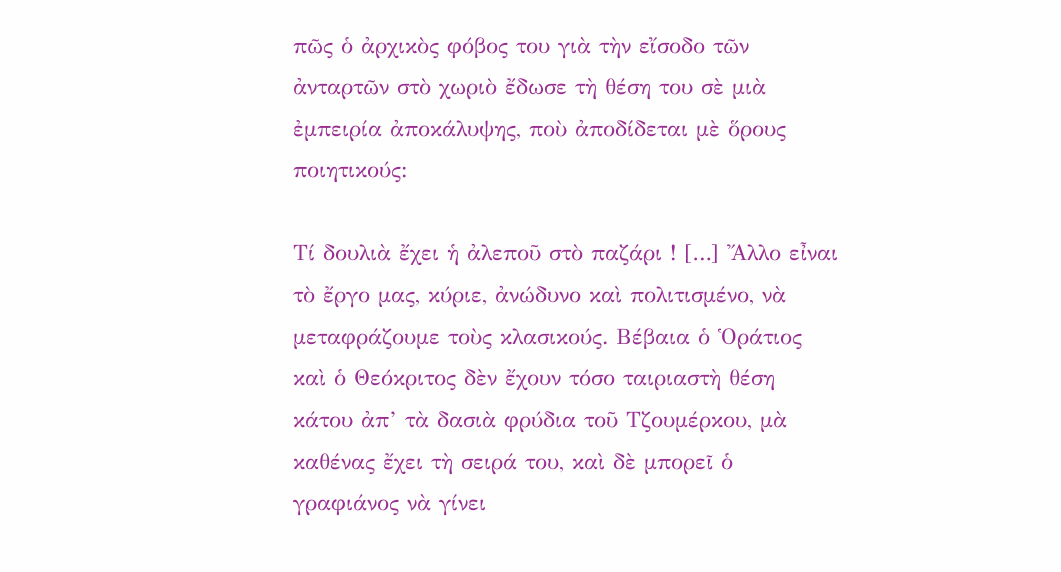πῶς ὁ ἀρχικὸς φόβος του γιὰ τὴν εἴσοδο τῶν ἀνταρτῶν στὸ χωριὸ ἔδωσε τὴ θέση του σὲ μιὰ ἐμπειρία ἀποκάλυψης, ποὺ ἀποδίδεται μὲ ὅρους ποιητικούς:

Τί δουλιὰ ἔχει ἡ ἀλεποῦ στὸ παζάρι ! […] Ἄλλο εἶναι τὸ ἔργο μας, κύριε, ἀνώδυνο καὶ πολιτισμένο, νὰ μεταφράζουμε τοὺς κλασικούς. Βέβαια ὁ Ὁράτιος καὶ ὁ Θεόκριτος δὲν ἔχουν τόσο ταιριαστὴ θέση κάτου ἀπ’ τὰ δασιὰ φρύδια τοῦ Τζουμέρκου, μὰ καθένας ἔχει τὴ σειρά του, καὶ δὲ μπορεῖ ὁ γραφιάνος νὰ γίνει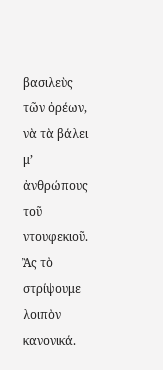βασιλεὺς τῶν ὀρέων, νὰ τὰ βάλει μ’ ἀνθρώπους τοῦ ντουφεκιοῦ. Ἂς τὸ στρίψουμε λοιπὸν κανονικά.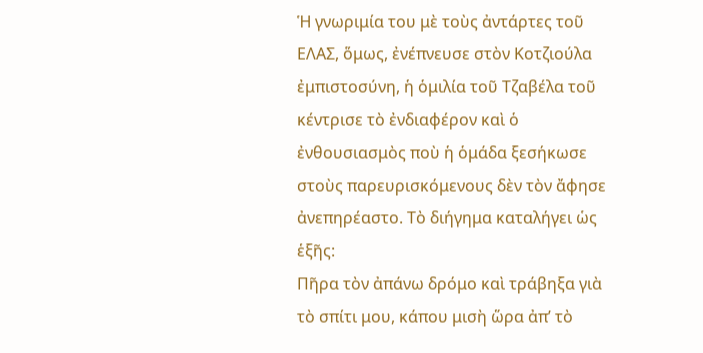Ἡ γνωριμία του μὲ τοὺς ἀντάρτες τοῦ ΕΛΑΣ, ὅμως, ἐνέπνευσε στὸν Κοτζιούλα ἐμπιστοσύνη, ἡ ὁμιλία τοῦ Τζαβέλα τοῦ κέντρισε τὸ ἐνδιαφέρον καὶ ὁ ἐνθουσιασμὸς ποὺ ἡ ὁμάδα ξεσήκωσε στοὺς παρευρισκόμενους δὲν τὸν ἄφησε ἀνεπηρέαστο. Τὸ διήγημα καταλήγει ὡς ἑξῆς:
Πῆρα τὸν ἀπάνω δρόμο καὶ τράβηξα γιὰ τὸ σπίτι μου, κάπου μισὴ ὥρα ἀπ’ τὸ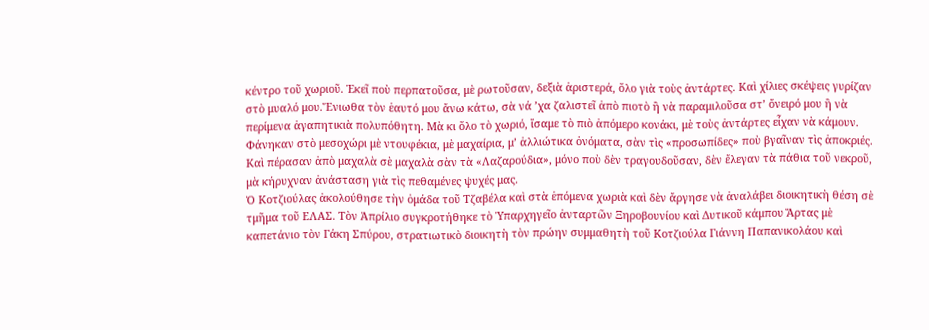κέντρο τοῦ χωριοῦ. Ἐκεῖ ποὺ περπατοῦσα, μὲ ρωτοῦσαν, δεξιὰ ἀριστερά, ὅλο γιὰ τοὺς ἀντάρτες. Καὶ χίλιες σκέψεις γυρίζαν στὸ μυαλό μου.Ἔνιωθα τὸν ἑαυτό μου ἄνω κάτω, σὰ νά ’χα ζαλιστεῖ ἀπὸ πιοτὸ ἢ νὰ παραμιλοῦσα στ’ ὄνειρό μου ἢ νὰ περίμενα ἀγαπητικιὰ πολυπόθητη. Μὰ κι ὅλο τὸ χωριό, ἴσαμε τὸ πιὸ ἀπόμερο κονάκι, μὲ τοὺς ἀντάρτες εἶχαν νὰ κάμουν. Φάνηκαν στὸ μεσοχώρι μὲ ντουφέκια, μὲ μαχαίρια, μ’ ἀλλιώτικα ὀνόματα, σὰν τὶς «προσωπίδες» ποὺ βγαῖναν τὶς ἀποκριές. Καὶ πέρασαν ἀπὸ μαχαλὰ σὲ μαχαλὰ σὰν τὰ «Λαζαρούδια», μόνο ποὺ δὲν τραγουδοῦσαν, δὲν ἔλεγαν τὰ πάθια τοῦ νεκροῦ, μὰ κήρυχναν ἀνάσταση γιὰ τὶς πεθαμένες ψυχές μας.
Ὁ Κοτζιούλας ἀκολούθησε τὴν ὁμάδα τοῦ Τζαβέλα καὶ στὰ ἑπόμενα χωριὰ καὶ δὲν ἄργησε νὰ ἀναλάβει διοικητικὴ θέση σὲ τμῆμα τοῦ ΕΛΑΣ. Τὸν Ἀπρίλιο συγκροτήθηκε τὸ Ὑπαρχηγεῖο ἀνταρτῶν Ξηροβουνίου καὶ Δυτικοῦ κάμπου Ἄρτας μὲ καπετάνιο τὸν Γάκη Σπύρου, στρατιωτικὸ διοικητὴ τὸν πρώην συμμαθητὴ τοῦ Κοτζιούλα Γιάννη Παπανικολάου καὶ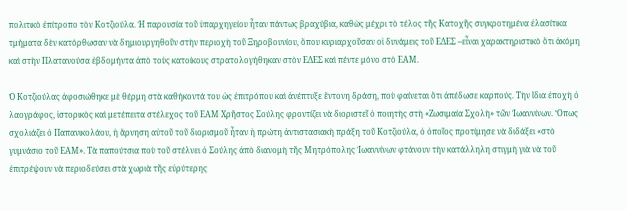πολιτικὸ ἐπίτροπο τὸν Κοτζιούλα. Ἡ παρουσία τοῦ ὑπαρχηγείου ἦταν πάντως βραχύβια, καθὼς μέχρι τὸ τέλος τῆς Κατοχῆς συγκροτημένα ἐλασίτικα τμήματα δὲν κατόρθωσαν νὰ δημιουργηθοῦν στὴν περιοχὴ τοῦ Ξηροβουνίου, ὅπου κυριαρχοῦσαν οἱ δυνάμεις τοῦ ΕΔΕΣ –εἶναι χαρακτηριστικὸ ὅτι ἀκόμη καὶ στὴν Πλατανούσα ἑβδομήντα ἀπὸ τοὺς κατοίκους στρατολογήθηκαν στὸν ΕΔΕΣ καὶ πέντε μόνο στὸ ΕΑΜ.

Ὁ Κοτζιούλας ἀφοσιώθηκε μὲ θέρμη στὰ καθήκοντά του ὡς ἐπιτρόπου καὶ ἀνέπτυξε ἔντονη δράση, ποὺ φαίνεται ὅτι ἀπέδωσε καρπούς. Τὴν ἴδια ἐποχὴ ὁ λαογράφος, ἱστορικὸς καὶ μετέπειτα στέλεχος τοῦ ΕΑΜ Χρῆστος Σούλης φροντίζει νὰ διοριστεῖ ὁ ποιητὴς στὴ «Ζωσιμαία Σχολὴ» τῶν Ἰωαννίνων. Ὅπως σχολιάζει ὁ Παπανικολάου, ἡ ἄρνηση αὐτοῦ τοῦ διορισμοῦ ἦταν ἡ πρώτη ἀντιστασιακὴ πράξη τοῦ Κοτζιούλα, ὁ ὁποῖος προτίμησε νὰ διδάξει «στὸ γυμνάσιο τοῦ ΕΑΜ». Τὰ παπούτσια ποὺ τοῦ στέλνει ὁ Σούλης ἀπὸ διανομὴ τῆς Μητρόπολης Ἰωαννίνων φτάνουν τὴν κατάλληλη στιγμὴ γιὰ νὰ τοῦ ἐπιτρέψουν νὰ περιοδεύσει στὰ χωριὰ τῆς εὐρύτερης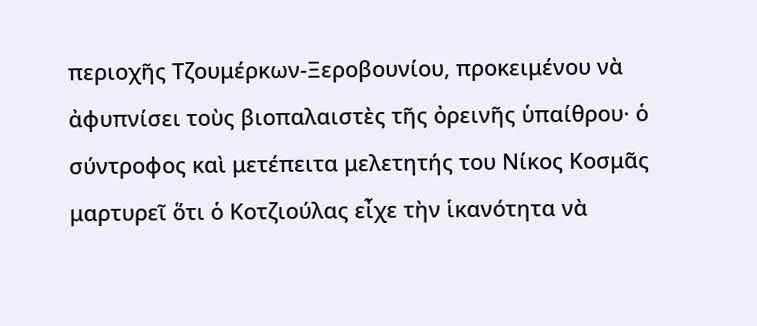περιοχῆς Τζουμέρκων-Ξεροβουνίου, προκειμένου νὰ ἀφυπνίσει τοὺς βιοπαλαιστὲς τῆς ὀρεινῆς ὑπαίθρου· ὁ σύντροφος καὶ μετέπειτα μελετητής του Νίκος Κοσμᾶς μαρτυρεῖ ὅτι ὁ Κοτζιούλας εἶχε τὴν ἱκανότητα νὰ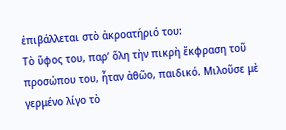ἐπιβάλλεται στὸ ἀκροατήριό του:
Τὸ ὕφος του, παρ’ ὅλη τὴν πικρὴ ἔκφραση τοῦ προσώπου του, ἦταν ἀθῶο, παιδικό. Μιλοῦσε μὲ γερμένο λίγο τὸ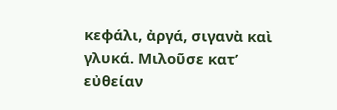κεφάλι, ἀργά, σιγανὰ καὶ γλυκά. Μιλοῦσε κατ’ εὐθείαν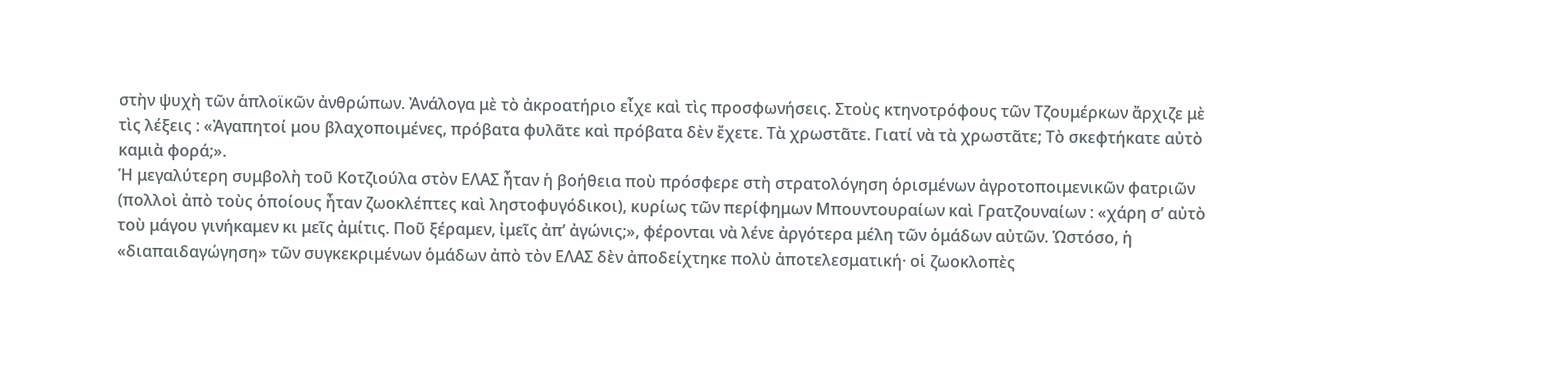στὴν ψυχὴ τῶν ἁπλοϊκῶν ἀνθρώπων. Ἀνάλογα μὲ τὸ ἀκροατήριο εἶχε καὶ τὶς προσφωνήσεις. Στοὺς κτηνοτρόφους τῶν Τζουμέρκων ἄρχιζε μὲ τὶς λέξεις : «Ἀγαπητοί μου βλαχοποιμένες, πρόβατα φυλᾶτε καὶ πρόβατα δὲν ἔχετε. Τὰ χρωστᾶτε. Γιατί νὰ τὰ χρωστᾶτε; Τὸ σκεφτήκατε αὐτὸ καμιὰ φορά;».
Ἡ μεγαλύτερη συμβολὴ τοῦ Κοτζιούλα στὸν ΕΛΑΣ ἦταν ἡ βοήθεια ποὺ πρόσφερε στὴ στρατολόγηση ὁρισμένων ἀγροτοποιμενικῶν φατριῶν (πολλοὶ ἀπὸ τοὺς ὁποίους ἦταν ζωοκλέπτες καὶ ληστοφυγόδικοι), κυρίως τῶν περίφημων Μπουντουραίων καὶ Γρατζουναίων : «χάρη σ’ αὐτὸ τοὺ μάγου γινήκαμεν κι μεῖς ἀμίτις. Ποῦ ξέραμεν, ἰμεῖς ἀπ’ ἀγώνις;», φέρονται νὰ λένε ἀργότερα μέλη τῶν ὁμάδων αὐτῶν. Ὡστόσο, ἡ «διαπαιδαγώγηση» τῶν συγκεκριμένων ὁμάδων ἀπὸ τὸν ΕΛΑΣ δὲν ἀποδείχτηκε πολὺ ἀποτελεσματική· οἱ ζωοκλοπὲς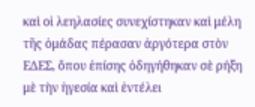καὶ οἱ λεηλασίες συνεχίστηκαν καὶ μέλη τῆς ὁμάδας πέρασαν ἀργότερα στὸν ΕΔΕΣ, ὅπου ἐπίσης ὁδηγήθηκαν σὲ ρήξη μὲ τὴν ἡγεσία καὶ ἐντέλει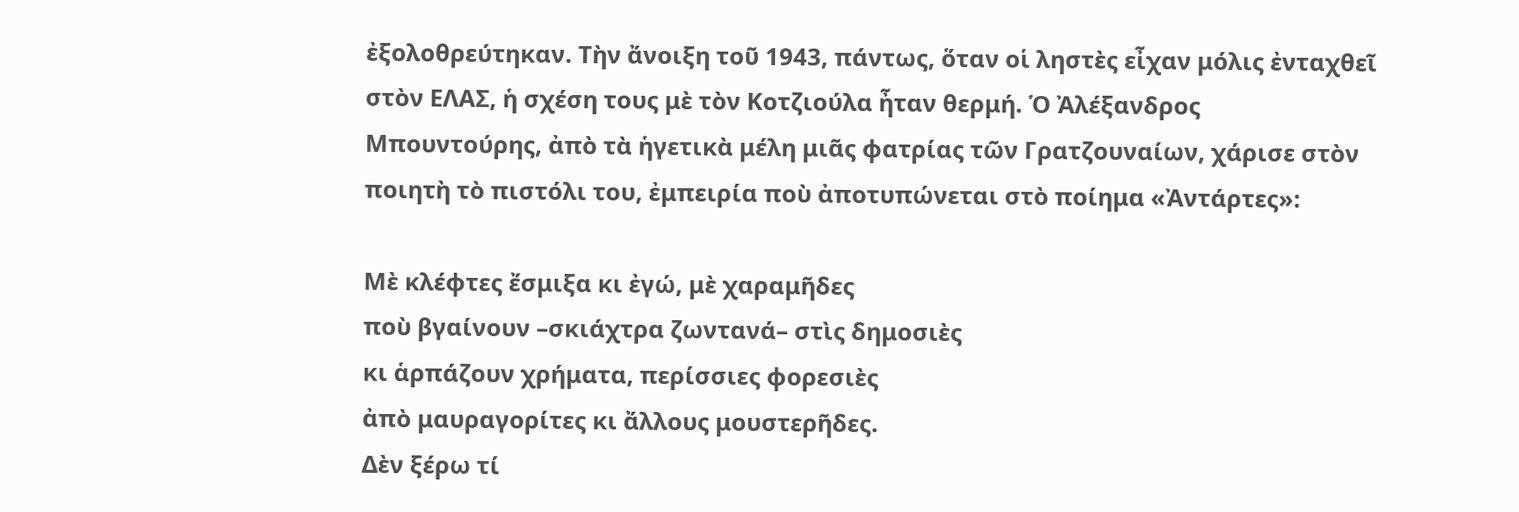ἐξολοθρεύτηκαν. Τὴν ἄνοιξη τοῦ 1943, πάντως, ὅταν οἱ ληστὲς εἶχαν μόλις ἐνταχθεῖ στὸν ΕΛΑΣ, ἡ σχέση τους μὲ τὸν Κοτζιούλα ἦταν θερμή. Ὁ Ἀλέξανδρος Μπουντούρης, ἀπὸ τὰ ἡγετικὰ μέλη μιᾶς φατρίας τῶν Γρατζουναίων, χάρισε στὸν ποιητὴ τὸ πιστόλι του, ἐμπειρία ποὺ ἀποτυπώνεται στὸ ποίημα «Ἀντάρτες»:

Μὲ κλέφτες ἔσμιξα κι ἐγώ, μὲ χαραμῆδες
ποὺ βγαίνουν –σκιάχτρα ζωντανά– στὶς δημοσιὲς
κι ἁρπάζουν χρήματα, περίσσιες φορεσιὲς
ἀπὸ μαυραγορίτες κι ἄλλους μουστερῆδες.
Δὲν ξέρω τί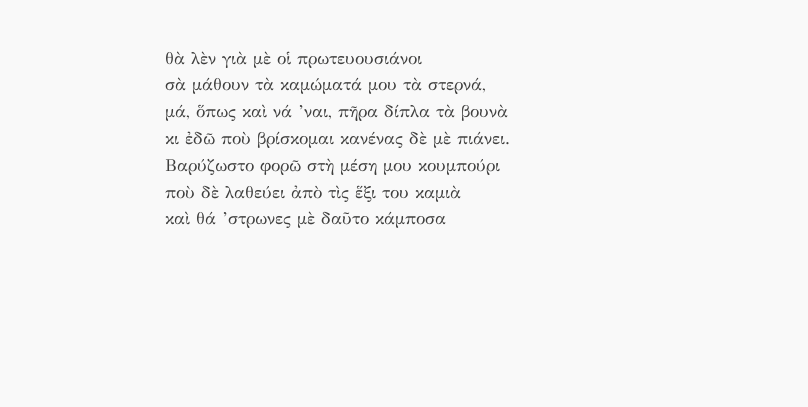θὰ λὲν γιὰ μὲ οἱ πρωτευουσιάνοι
σὰ μάθουν τὰ καμώματά μου τὰ στερνά,
μά, ὅπως καὶ νά ’ναι, πῆρα δίπλα τὰ βουνὰ
κι ἐδῶ ποὺ βρίσκομαι κανένας δὲ μὲ πιάνει.
Βαρύζωστο φορῶ στὴ μέση μου κουμπούρι
ποὺ δὲ λαθεύει ἀπὸ τὶς ἕξι του καμιὰ
καὶ θά ’στρωνες μὲ δαῦτο κάμποσα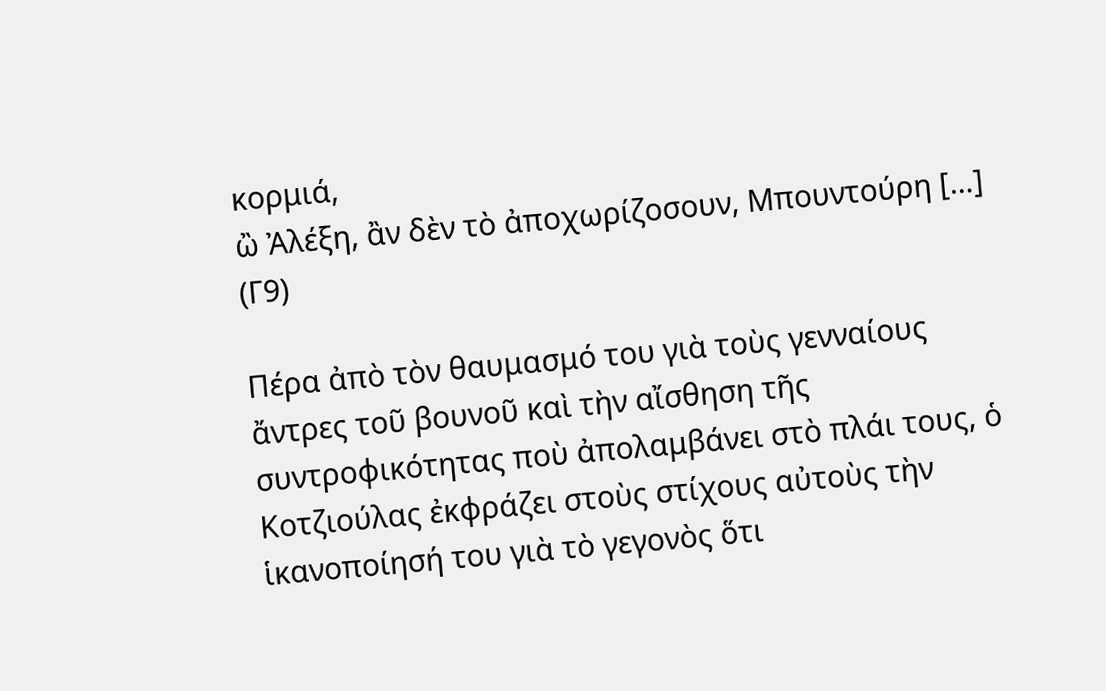κορμιά,
ὢ Ἀλέξη, ἂν δὲν τὸ ἀποχωρίζοσουν, Μπουντούρη […] (Γ9)

Πέρα ἀπὸ τὸν θαυμασμό του γιὰ τοὺς γενναίους ἄντρες τοῦ βουνοῦ καὶ τὴν αἴσθηση τῆς συντροφικότητας ποὺ ἀπολαμβάνει στὸ πλάι τους, ὁ Κοτζιούλας ἐκφράζει στοὺς στίχους αὐτοὺς τὴν ἱκανοποίησή του γιὰ τὸ γεγονὸς ὅτι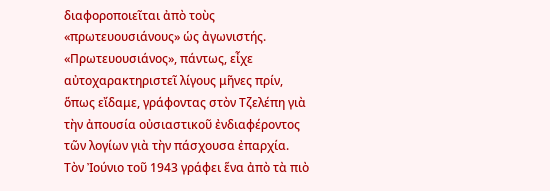διαφοροποιεῖται ἀπὸ τοὺς «πρωτευουσιάνους» ὡς ἀγωνιστής. «Πρωτευουσιάνος», πάντως, εἶχε αὐτοχαρακτηριστεῖ λίγους μῆνες πρίν, ὅπως εἴδαμε, γράφοντας στὸν Τζελέπη γιὰ τὴν ἀπουσία οὐσιαστικοῦ ἐνδιαφέροντος τῶν λογίων γιὰ τὴν πάσχουσα ἐπαρχία.
Τὸν Ἰούνιο τοῦ 1943 γράφει ἕνα ἀπὸ τὰ πιὸ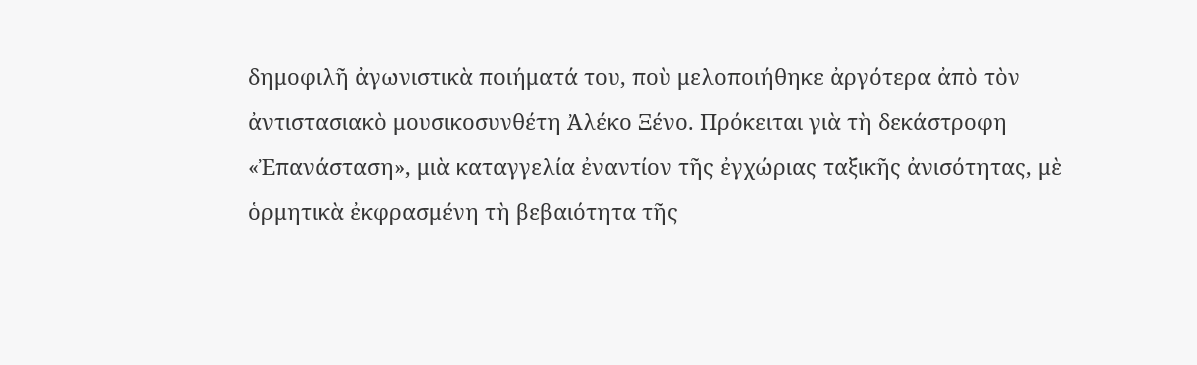δημοφιλῆ ἀγωνιστικὰ ποιήματά του, ποὺ μελοποιήθηκε ἀργότερα ἀπὸ τὸν ἀντιστασιακὸ μουσικοσυνθέτη Ἀλέκο Ξένο. Πρόκειται γιὰ τὴ δεκάστροφη «Ἐπανάσταση», μιὰ καταγγελία ἐναντίον τῆς ἐγχώριας ταξικῆς ἀνισότητας, μὲ ὁρμητικὰ ἐκφρασμένη τὴ βεβαιότητα τῆς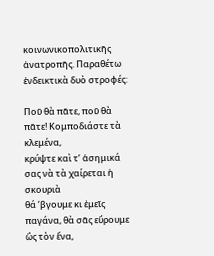κοινωνικοπολιτικῆς ἀνατροπῆς. Παραθέτω ἐνδεικτικὰ δυὸ στροφές:

Ποῦ θὰ πᾶτε, ποῦ θὰ πᾶτε! Κομποδιάστε τὰ κλεμένα,
κρύψτε καὶ τ’ ἀσημικά σας νὰ τὰ χαίρεται ἡ σκουριὰ
θά ’βγουμε κι ἐμεῖς παγάνα, θὰ σᾶς εὕρουμε ὣς τὸν ἕνα,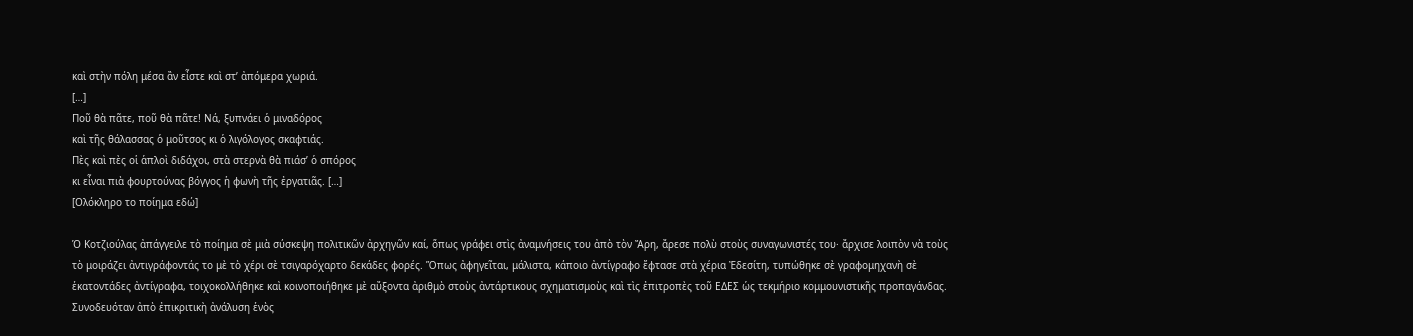καὶ στὴν πόλη μέσα ἂν εἶστε καὶ στ’ ἀπόμερα χωριά.
[…]
Ποῦ θὰ πᾶτε, ποῦ θὰ πᾶτε! Νά, ξυπνάει ὁ μιναδόρος
καὶ τῆς θάλασσας ὁ μοῦτσος κι ὁ λιγόλογος σκαφτιάς.
Πὲς καὶ πὲς οἱ ἁπλοὶ διδάχοι, στὰ στερνὰ θὰ πιάσ’ ὁ σπόρος
κι εἶναι πιὰ φουρτούνας βόγγος ἡ φωνὴ τῆς ἐργατιᾶς. […]
[Ολόκληρο το ποίημα εδώ]

Ὁ Κοτζιούλας ἀπάγγειλε τὸ ποίημα σὲ μιὰ σύσκεψη πολιτικῶν ἀρχηγῶν καί, ὅπως γράφει στὶς ἀναμνήσεις του ἀπὸ τὸν Ἄρη, ἄρεσε πολὺ στοὺς συναγωνιστές του· ἄρχισε λοιπὸν νὰ τοὺς τὸ μοιράζει ἀντιγράφοντάς το μὲ τὸ χέρι σὲ τσιγαρόχαρτο δεκάδες φορές. Ὅπως ἀφηγεῖται, μάλιστα, κάποιο ἀντίγραφο ἔφτασε στὰ χέρια Ἐδεσίτη, τυπώθηκε σὲ γραφομηχανὴ σὲ ἑκατοντάδες ἀντίγραφα, τοιχοκολλήθηκε καὶ κοινοποιήθηκε μὲ αὔξοντα ἀριθμὸ στοὺς ἀντάρτικους σχηματισμοὺς καὶ τὶς ἐπιτροπὲς τοῦ ΕΔΕΣ ὡς τεκμήριο κομμουνιστικῆς προπαγάνδας. Συνοδευόταν ἀπὸ ἐπικριτικὴ ἀνάλυση ἑνὸς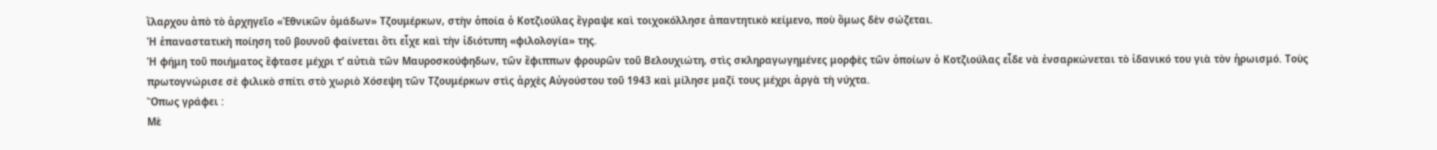ἴλαρχου ἀπὸ τὸ ἀρχηγεῖο «Ἐθνικῶν ὁμάδων» Τζουμέρκων, στὴν ὁποία ὁ Κοτζιούλας ἔγραψε καὶ τοιχοκόλλησε ἀπαντητικὸ κείμενο, ποὺ ὅμως δὲν σώζεται.
Ἡ ἐπαναστατικὴ ποίηση τοῦ βουνοῦ φαίνεται ὅτι εἶχε καὶ τὴν ἰδιότυπη «φιλολογία» της.
Ἡ φήμη τοῦ ποιήματος ἔφτασε μέχρι τ’ αὐτιὰ τῶν Μαυροσκούφηδων, τῶν ἔφιππων φρουρῶν τοῦ Βελουχιώτη, στὶς σκληραγωγημένες μορφὲς τῶν ὁποίων ὁ Κοτζιούλας εἶδε νὰ ἐνσαρκώνεται τὸ ἰδανικό του γιὰ τὸν ἡρωισμό. Τοὺς πρωτογνώρισε σὲ φιλικὸ σπίτι στὸ χωριὸ Χόσεψη τῶν Τζουμέρκων στὶς ἀρχὲς Αὐγούστου τοῦ 1943 καὶ μίλησε μαζί τους μέχρι ἀργὰ τὴ νύχτα.
Ὅπως γράφει :
Μὲ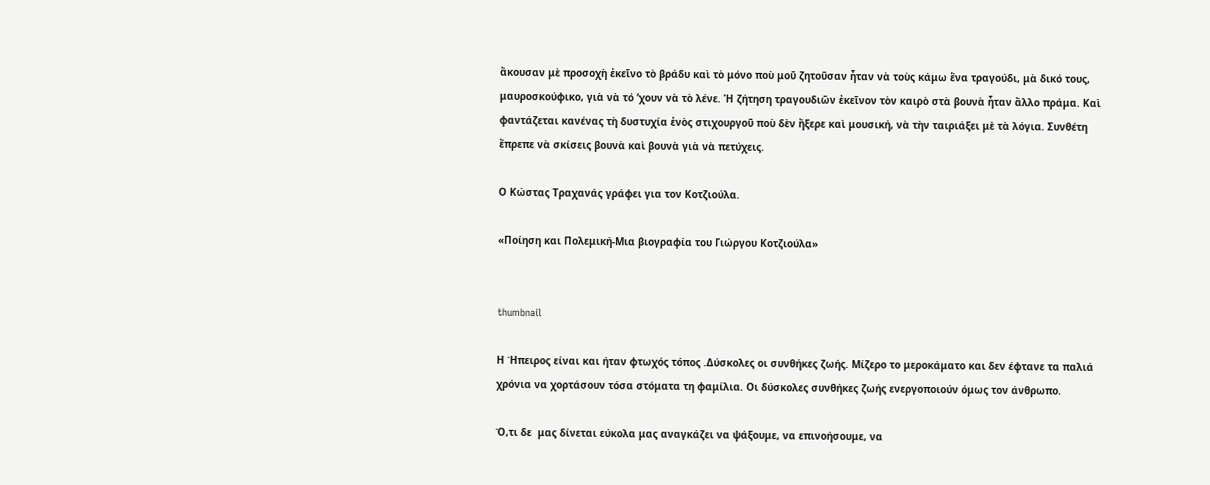ἄκουσαν μὲ προσοχὴ ἐκεῖνο τὸ βράδυ καὶ τὸ μόνο ποὺ μοῦ ζητοῦσαν ἦταν νὰ τοὺς κάμω ἕνα τραγούδι, μὰ δικό τους, μαυροσκούφικο, γιὰ νὰ τό ’χουν νὰ τὸ λένε. Ἡ ζήτηση τραγουδιῶν ἐκεῖνον τὸν καιρὸ στὰ βουνὰ ἦταν ἄλλο πράμα. Καὶ φαντάζεται κανένας τὴ δυστυχία ἑνὸς στιχουργοῦ ποὺ δὲν ἤξερε καὶ μουσική, νὰ τὴν ταιριάξει μὲ τὰ λόγια. Συνθέτη ἔπρεπε νὰ σκίσεις βουνὰ καὶ βουνὰ γιὰ νὰ πετύχεις.

Ο Κώστας Τραχανάς γράφει για τον Κοτζιούλα.

«Ποίηση και Πολεμική-Μια βιογραφία του Γιώργου Κοτζιούλα»


thumbnail

Η Ήπειρος είναι και ήταν φτωχός τόπος .Δύσκολες οι συνθήκες ζωής. Μίζερο το μεροκάματο και δεν έφτανε τα παλιά χρόνια να χορτάσουν τόσα στόματα τη φαμίλια. Οι δύσκολες συνθήκες ζωής ενεργοποιούν όμως τον άνθρωπο.

Ό,τι δε  μας δίνεται εύκολα μας αναγκάζει να ψάξουμε, να επινοήσουμε, να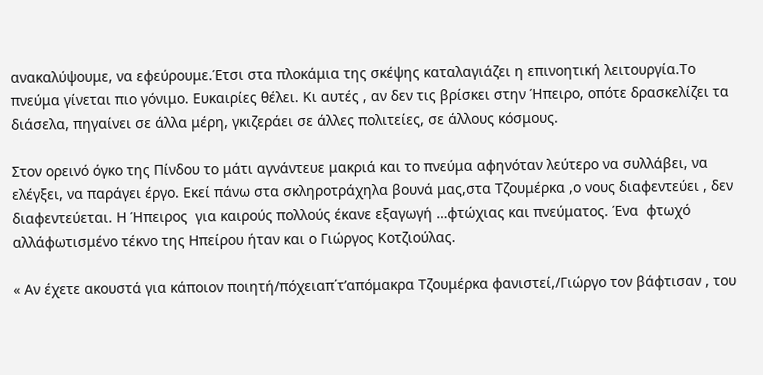ανακαλύψουμε, να εφεύρουμε.Έτσι στα πλοκάμια της σκέψης καταλαγιάζει η επινοητική λειτουργία.Το πνεύμα γίνεται πιο γόνιμο. Ευκαιρίες θέλει. Κι αυτές , αν δεν τις βρίσκει στην Ήπειρο, οπότε δρασκελίζει τα διάσελα, πηγαίνει σε άλλα μέρη, γκιζεράει σε άλλες πολιτείες, σε άλλους κόσμους.

Στον ορεινό όγκο της Πίνδου το μάτι αγνάντευε μακριά και το πνεύμα αφηνόταν λεύτερο να συλλάβει, να ελέγξει, να παράγει έργο. Εκεί πάνω στα σκληροτράχηλα βουνά μας,στα Τζουμέρκα ,ο νους διαφεντεύει , δεν διαφεντεύεται. Η Ήπειρος  για καιρούς πολλούς έκανε εξαγωγή …φτώχιας και πνεύματος. Ένα  φτωχό αλλάφωτισμένο τέκνο της Ηπείρου ήταν και ο Γιώργος Κοτζιούλας.

« Αν έχετε ακουστά για κάποιον ποιητή/πόχειαπ΄τ’απόμακρα Τζουμέρκα φανιστεί,/Γιώργο τον βάφτισαν , του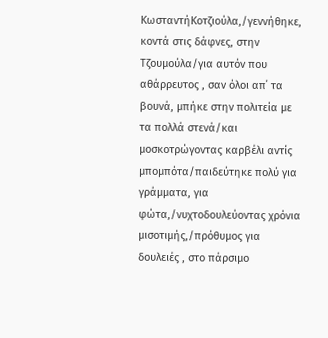ΚωσταντήΚοτζιούλα,/γεννήθηκε, κοντά στις δάφνες, στην Τζουμούλα/για αυτόν που αθάρρευτος , σαν όλοι απ΄ τα βουνά, μπήκε στην πολιτεία με τα πολλά στενά/και μοσκοτρώγοντας καρβέλι αντίς μπομπότα/παιδεύτηκε πολύ για γράμματα, για φώτα,/νυχτοδουλεύοντας χρόνια μισοτιμής,/πρόθυμος για δουλειές , στο πάρσιμο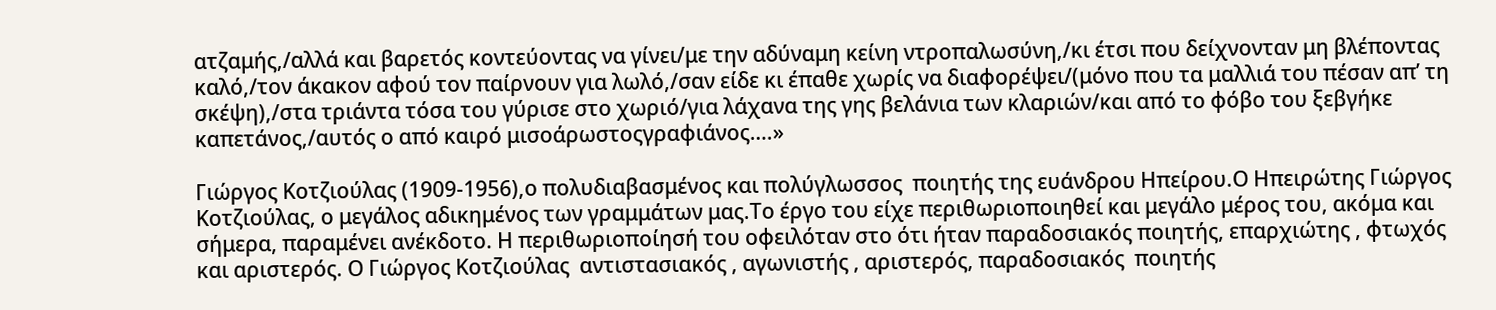ατζαμής,/αλλά και βαρετός κοντεύοντας να γίνει/με την αδύναμη κείνη ντροπαλωσύνη,/κι έτσι που δείχνονταν μη βλέποντας καλό,/τον άκακον αφού τον παίρνουν για λωλό,/σαν είδε κι έπαθε χωρίς να διαφορέψει/(μόνο που τα μαλλιά του πέσαν απ’ τη σκέψη),/στα τριάντα τόσα του γύρισε στο χωριό/για λάχανα της γης βελάνια των κλαριών/και από το φόβο του ξεβγήκε καπετάνος,/αυτός ο από καιρό μισοάρωστοςγραφιάνος….»

Γιώργος Κοτζιούλας (1909-1956),ο πολυδιαβασμένος και πολύγλωσσος  ποιητής της ευάνδρου Ηπείρου.Ο Ηπειρώτης Γιώργος Κοτζιούλας, ο μεγάλος αδικημένος των γραμμάτων μας.Το έργο του είχε περιθωριοποιηθεί και μεγάλο μέρος του, ακόμα και σήμερα, παραμένει ανέκδοτο. Η περιθωριοποίησή του οφειλόταν στο ότι ήταν παραδοσιακός ποιητής, επαρχιώτης , φτωχός και αριστερός. Ο Γιώργος Κοτζιούλας  αντιστασιακός , αγωνιστής , αριστερός, παραδοσιακός  ποιητής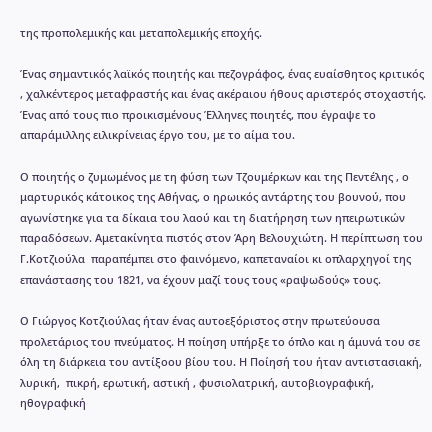της προπολεμικής και μεταπολεμικής εποχής.

Ένας σημαντικός λαϊκός ποιητής και πεζογράφος, ένας ευαίσθητος κριτικός , χαλκέντερος μεταφραστής και ένας ακέραιου ήθους αριστερός στοχαστής. Ένας από τους πιο προικισμένους Έλληνες ποιητές, που έγραψε το απαράμιλλης ειλικρίνειας έργο του, με το αίμα του.

Ο ποιητής ο ζυμωμένος με τη φύση των Τζουμέρκων και της Πεντέλης , ο μαρτυρικός κάτοικος της Αθήνας, ο ηρωικός αντάρτης του βουνού, που αγωνίστηκε για τα δίκαια του λαού και τη διατήρηση των ηπειρωτικών παραδόσεων. Αμετακίνητα πιστός στον Άρη Βελουχιώτη. Η περίπτωση του Γ.Κοτζιούλα  παραπέμπει στο φαινόμενο, καπεταναίοι κι οπλαρχηγοί της επανάστασης του 1821, να έχουν μαζί τους τους «ραψωδούς» τους.

Ο Γιώργος Κοτζιούλας ήταν ένας αυτοεξόριστος στην πρωτεύουσα προλετάριος του πνεύματος. Η ποίηση υπήρξε το όπλο και η άμυνά του σε όλη τη διάρκεια του αντίξοου βίου του. Η Ποίησή του ήταν αντιστασιακή, λυρική,  πικρή, ερωτική, αστική , φυσιολατρική, αυτοβιογραφική, ηθογραφική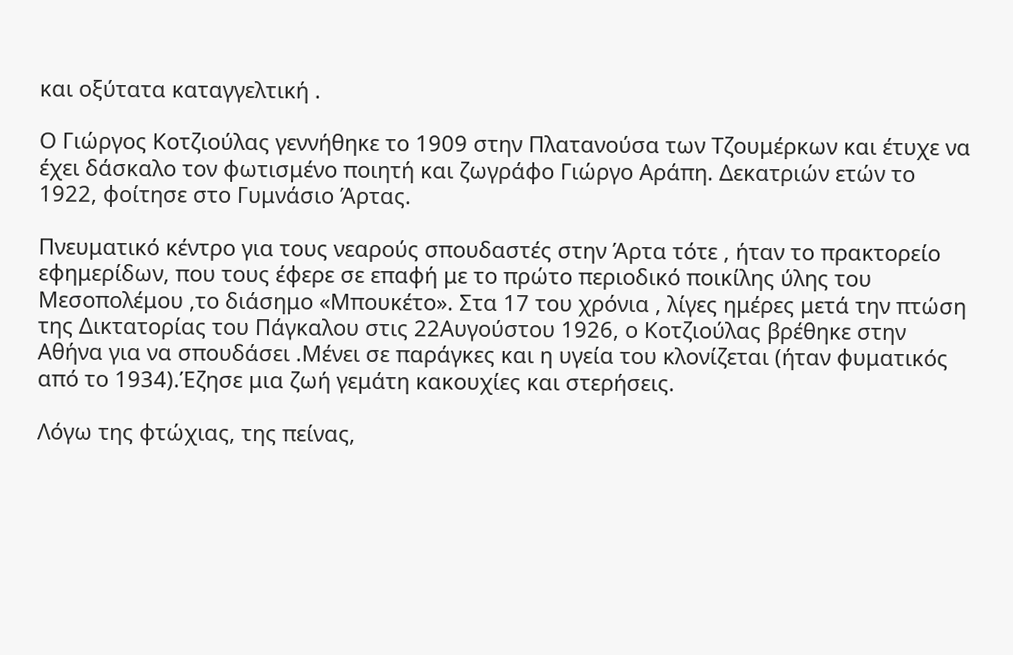και οξύτατα καταγγελτική .

Ο Γιώργος Κοτζιούλας γεννήθηκε το 1909 στην Πλατανούσα των Τζουμέρκων και έτυχε να έχει δάσκαλο τον φωτισμένο ποιητή και ζωγράφο Γιώργο Αράπη. Δεκατριών ετών το 1922, φοίτησε στο Γυμνάσιο Άρτας.

Πνευματικό κέντρο για τους νεαρούς σπουδαστές στην Άρτα τότε , ήταν το πρακτορείο εφημερίδων, που τους έφερε σε επαφή με το πρώτο περιοδικό ποικίλης ύλης του Μεσοπολέμου ,το διάσημο «Μπουκέτο». Στα 17 του χρόνια , λίγες ημέρες μετά την πτώση της Δικτατορίας του Πάγκαλου στις 22Αυγούστου 1926, ο Κοτζιούλας βρέθηκε στην Αθήνα για να σπουδάσει .Μένει σε παράγκες και η υγεία του κλονίζεται (ήταν φυματικός από το 1934).Έζησε μια ζωή γεμάτη κακουχίες και στερήσεις.

Λόγω της φτώχιας, της πείνας,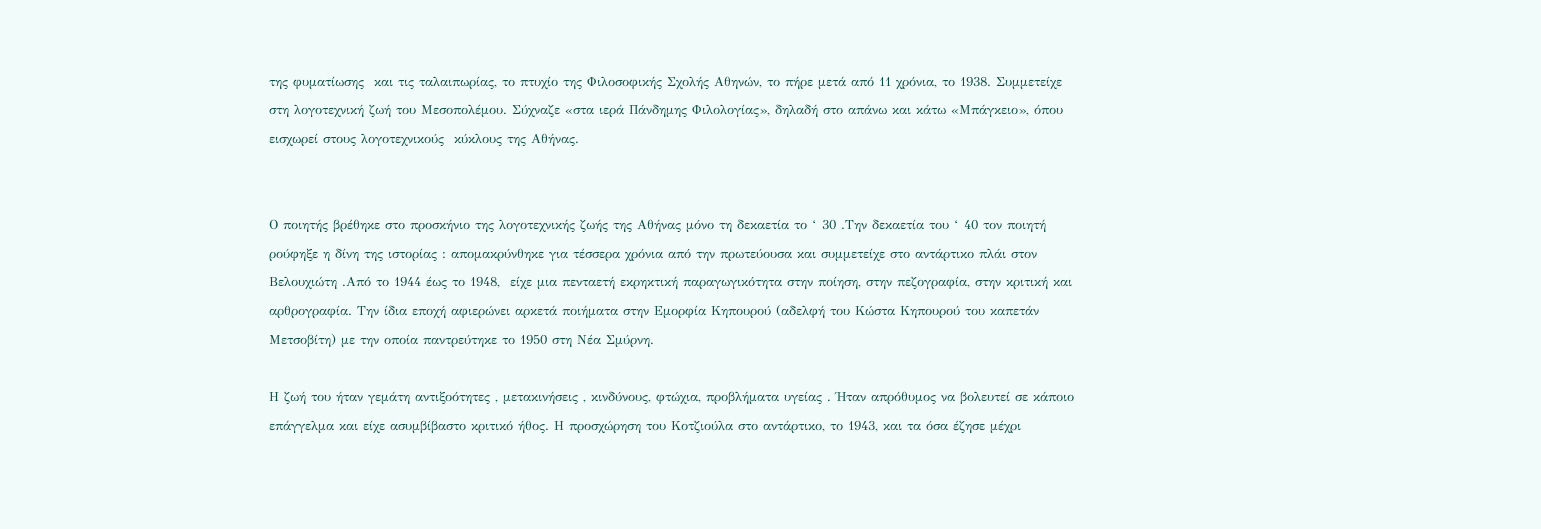της φυματίωσης  και τις ταλαιπωρίας, το πτυχίο της Φιλοσοφικής Σχολής Αθηνών, το πήρε μετά από 11 χρόνια, το 1938. Συμμετείχε στη λογοτεχνική ζωή του Μεσοπολέμου. Σύχναζε «στα ιερά Πάνδημης Φιλολογίας», δηλαδή στο απάνω και κάτω «Μπάγκειο», όπου εισχωρεί στους λογοτεχνικούς  κύκλους της Αθήνας.


Ο ποιητής βρέθηκε στο προσκήνιο της λογοτεχνικής ζωής της Αθήνας μόνο τη δεκαετία το ‘ 30 .Την δεκαετία του ‘ 40 τον ποιητή ρούφηξε η δίνη της ιστορίας : απομακρύνθηκε για τέσσερα χρόνια από την πρωτεύουσα και συμμετείχε στο αντάρτικο πλάι στον Βελουχιώτη .Από το 1944 έως το 1948,  είχε μια πενταετή εκρηκτική παραγωγικότητα στην ποίηση, στην πεζογραφία, στην κριτική και αρθρογραφία. Την ίδια εποχή αφιερώνει αρκετά ποιήματα στην Εμορφία Κηπουρού (αδελφή του Κώστα Κηπουρού του καπετάν Μετσοβίτη) με την οποία παντρεύτηκε το 1950 στη Νέα Σμύρνη.

Η ζωή του ήταν γεμάτη αντιξοότητες , μετακινήσεις , κινδύνους, φτώχια, προβλήματα υγείας . Ήταν απρόθυμος να βολευτεί σε κάποιο επάγγελμα και είχε ασυμβίβαστο κριτικό ήθος. Η προσχώρηση του Κοτζιούλα στο αντάρτικο, το 1943, και τα όσα έζησε μέχρι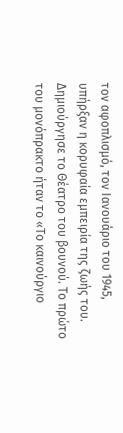τον αφοπλισμό, τον Ιανουάριο του 1945, υπήρξαν η κορυφαία εμπειρία της ζωής του. Δημιούργησε το Θέατρο του βουνού. Το πρώτο του μονόπρακτο ήταν το «Το καινούργιο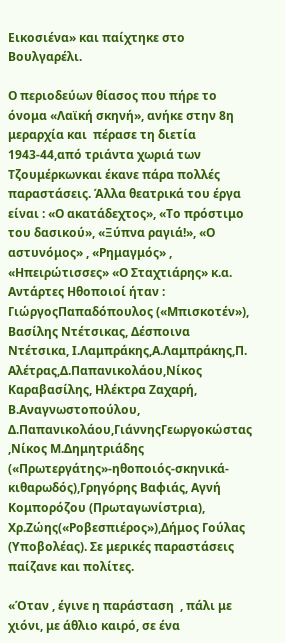Εικοσιένα» και παίχτηκε στο Βουλγαρέλι.

Ο περιοδεύων θίασος που πήρε το όνομα «Λαϊκή σκηνή», ανήκε στην 8η μεραρχία και  πέρασε τη διετία 1943-44,από τριάντα χωριά των Τζουμέρκωνκαι έκανε πάρα πολλές παραστάσεις. Άλλα θεατρικά του έργα είναι : «Ο ακατάδεχτος», «Το πρόστιμο του δασικού», «Ξύπνα ραγιά!», «Ο αστυνόμος» , «Ρημαγμός» , «Ηπειρώτισσες» «Ο Σταχτιάρης» κ.α. Αντάρτες Ηθοποιοί ήταν : ΓιώργοςΠαπαδόπουλος («Μπισκοτέν»), Βασίλης Ντέτσικας, Δέσποινα Ντέτσικα, Ι.Λαμπράκης,Α.Λαμπράκης,Π. Αλέτρας,Δ.Παπανικολάου,Νίκος Καραβασίλης, Ηλέκτρα Ζαχαρή, Β.Αναγνωστοπούλου, Δ.Παπανικολάου,ΓιάννηςΓεωργοκώστας ,Νίκος Μ.Δημητριάδης («Πρωτεργάτης»-ηθοποιός-σκηνικά-κιθαρωδός),Γρηγόρης Βαφιάς, Αγνή Κομπορόζου (Πρωταγωνίστρια), Χρ.Ζώης(«Ροβεσπιέρος»),Δήμος Γούλας (Υποβολέας). Σε μερικές παραστάσεις παίζανε και πολίτες.

«Όταν , έγινε η παράσταση  , πάλι με χιόνι, με άθλιο καιρό, σε ένα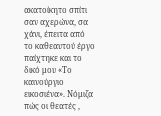ακατοίκητο σπίτι σαν αχερώνα, σα χάνι, έπειτα από το καθεαυτού έργο παίχτηκε και το δικό μου «Το καινούργιο εικοσιένα». Νόμιζα πώς οι θεατές ,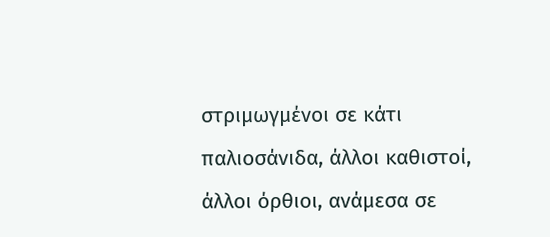στριμωγμένοι σε κάτι παλιοσάνιδα, άλλοι καθιστοί, άλλοι όρθιοι, ανάμεσα σε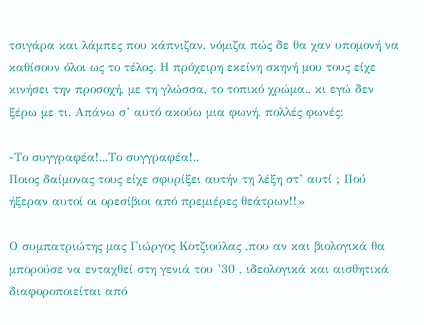τσιγάρα και λάμπες που κάπνιζαν, νόμιζα πώς δε θα χαν υπομονή να καθίσουν όλοι ως το τέλος. Η πρόχειρη εκείνη σκηνή μου τους είχε κινήσει την προσοχή, με τη γλώσσα, το τοπικό χρώμα., κι εγώ δεν ξέρω με τι. Απάνω σ’ αυτό ακούω μια φωνή, πολλές φωνές:

-Το συγγραφέα!...Το συγγραφέα!..
Ποιος δαίμονας τους είχε σφυρίξει αυτήν τη λέξη στ’ αυτί ; Πού ήξεραν αυτοί οι ορεσίβιοι από πρεμιέρες θεάτρων!!»

Ο συμπατριώτης μας Γιώργος Κοτζιούλας ,που αν και βιολογικά θα μπορούσε να ενταχθεί στη γενιά του ’30 , ιδεολογικά και αισθητικά διαφοροποιείται από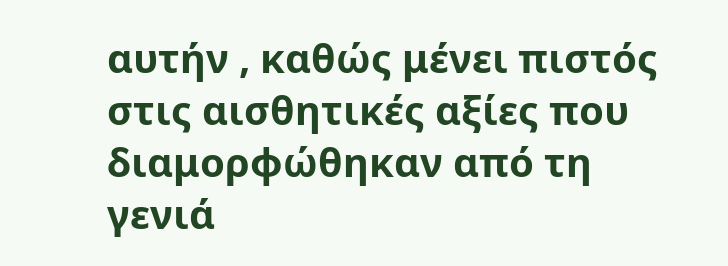αυτήν , καθώς μένει πιστός στις αισθητικές αξίες που διαμορφώθηκαν από τη γενιά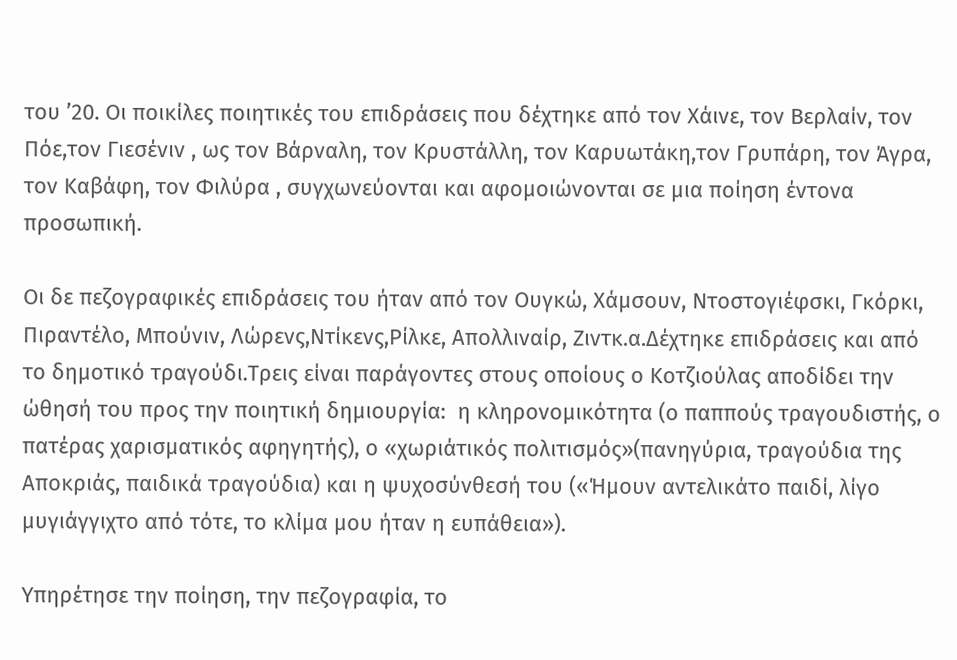του ’20. Οι ποικίλες ποιητικές του επιδράσεις που δέχτηκε από τον Χάινε, τον Βερλαίν, τον Πόε,τον Γιεσένιν , ως τον Βάρναλη, τον Κρυστάλλη, τον Καρυωτάκη,τον Γρυπάρη, τον Άγρα, τον Καβάφη, τον Φιλύρα , συγχωνεύονται και αφομοιώνονται σε μια ποίηση έντονα προσωπική.

Οι δε πεζογραφικές επιδράσεις του ήταν από τον Ουγκώ, Χάμσουν, Ντοστογιέφσκι, Γκόρκι, Πιραντέλο, Μπούνιν, Λώρενς,Ντίκενς,Ρίλκε, Απολλιναίρ, Ζιντκ.α.Δέχτηκε επιδράσεις και από το δημοτικό τραγούδι.Τρεις είναι παράγοντες στους οποίους ο Κοτζιούλας αποδίδει την ώθησή του προς την ποιητική δημιουργία:  η κληρονομικότητα (ο παππούς τραγουδιστής, ο πατέρας χαρισματικός αφηγητής), ο «χωριάτικός πολιτισμός»(πανηγύρια, τραγούδια της Αποκριάς, παιδικά τραγούδια) και η ψυχοσύνθεσή του («Ήμουν αντελικάτο παιδί, λίγο μυγιάγγιχτο από τότε, το κλίμα μου ήταν η ευπάθεια»).

Υπηρέτησε την ποίηση, την πεζογραφία, το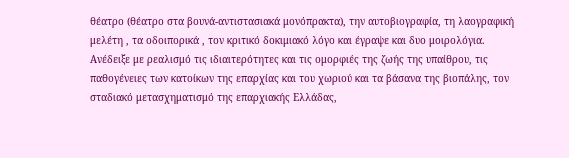θέατρο (θέατρο στα βουνά-αντιστασιακά μονόπρακτα), την αυτοβιογραφία, τη λαογραφική μελέτη , τα οδοιπορικά , τον κριτικό δοκιμιακό λόγο και έγραψε και δυο μοιρολόγια. Ανέδειξε με ρεαλισμό τις ιδιαιτερότητες και τις ομορφιές της ζωής της υπαίθρου, τις παθογένειες των κατοίκων της επαρχίας και του χωριού και τα βάσανα της βιοπάλης, τον σταδιακό μετασχηματισμό της επαρχιακής Ελλάδας,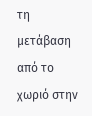τη μετάβαση από το χωριό στην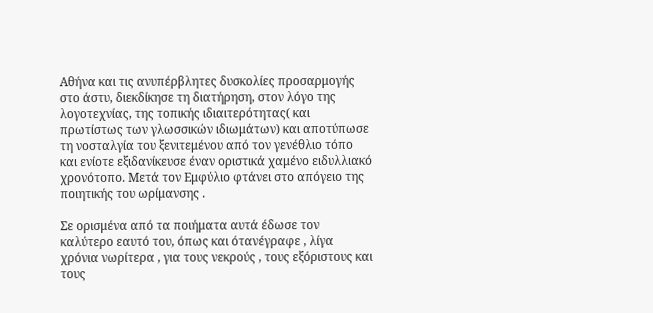Αθήνα και τις ανυπέρβλητες δυσκολίες προσαρμογής στο άστυ, διεκδίκησε τη διατήρηση, στον λόγο της λογοτεχνίας, της τοπικής ιδιαιτερότητας( και πρωτίστως των γλωσσικών ιδιωμάτων) και αποτύπωσε τη νοσταλγία του ξενιτεμένου από τον γενέθλιο τόπο και ενίοτε εξιδανίκευσε έναν οριστικά χαμένο ειδυλλιακό χρονότοπο. Μετά τον Εμφύλιο φτάνει στο απόγειο της ποιητικής του ωρίμανσης .

Σε ορισμένα από τα ποιήματα αυτά έδωσε τον καλύτερο εαυτό του, όπως και ότανέγραφε , λίγα χρόνια νωρίτερα , για τους νεκρούς , τους εξόριστους και τους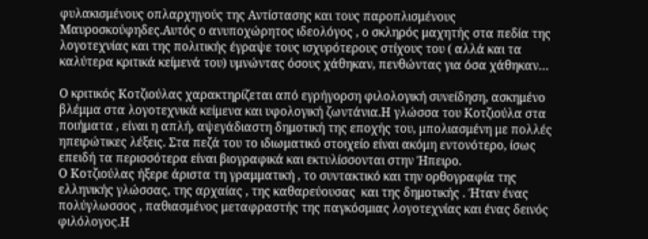φυλακισμένους οπλαρχηγούς της Αντίστασης και τους παροπλισμένους Μαυροσκούφηδες.Αυτός ο ανυποχώρητος ιδεολόγος , ο σκληρός μαχητής στα πεδία της λογοτεχνίας και της πολιτικής έγραψε τους ισχυρότερους στίχους του ( αλλά και τα καλύτερα κριτικά κείμενά του) υμνώντας όσους χάθηκαν, πενθώντας για όσα χάθηκαν…

Ο κριτικός Κοτζιούλας χαρακτηρίζεται από εγρήγορση φιλολογική συνείδηση, ασκημένο βλέμμα στα λογοτεχνικά κείμενα και υφολογική ζωντάνια.Η γλώσσα του Κοτζιούλα στα ποιήματα , είναι η απλή, αψεγάδιαστη δημοτική της εποχής του, μπολιασμένη με πολλές ηπειρώτικες λέξεις. Στα πεζά του το ιδιωματικό στοιχείο είναι ακόμη εντονότερο, ίσως επειδή τα περισσότερα είναι βιογραφικά και εκτυλίσσονται στην Ήπειρο.
Ο Κοτζιούλας ήξερε άριστα τη γραμματική , το συντακτικό και την ορθογραφία της ελληνικής γλώσσας, της αρχαίας , της καθαρεύουσας  και της δημοτικής . Ήταν ένας πολύγλωσσος , παθιασμένος μεταφραστής της παγκόσμιας λογοτεχνίας και ένας δεινός φιλόλογος.Η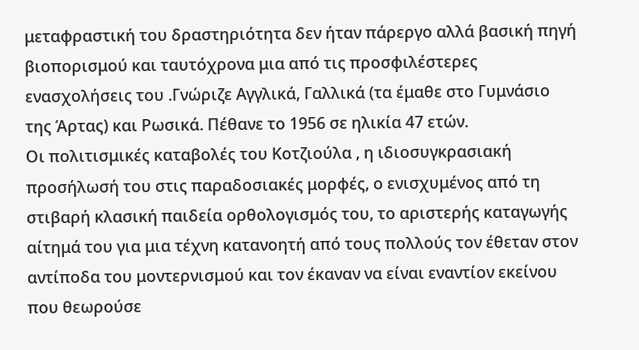μεταφραστική του δραστηριότητα δεν ήταν πάρεργο αλλά βασική πηγή βιοπορισμού και ταυτόχρονα μια από τις προσφιλέστερες ενασχολήσεις του .Γνώριζε Αγγλικά, Γαλλικά (τα έμαθε στο Γυμνάσιο της Άρτας) και Ρωσικά. Πέθανε το 1956 σε ηλικία 47 ετών.
Οι πολιτισμικές καταβολές του Κοτζιούλα , η ιδιοσυγκρασιακή προσήλωσή του στις παραδοσιακές μορφές, ο ενισχυμένος από τη στιβαρή κλασική παιδεία ορθολογισμός του, το αριστερής καταγωγής αίτημά του για μια τέχνη κατανοητή από τους πολλούς τον έθεταν στον αντίποδα του μοντερνισμού και τον έκαναν να είναι εναντίον εκείνου που θεωρούσε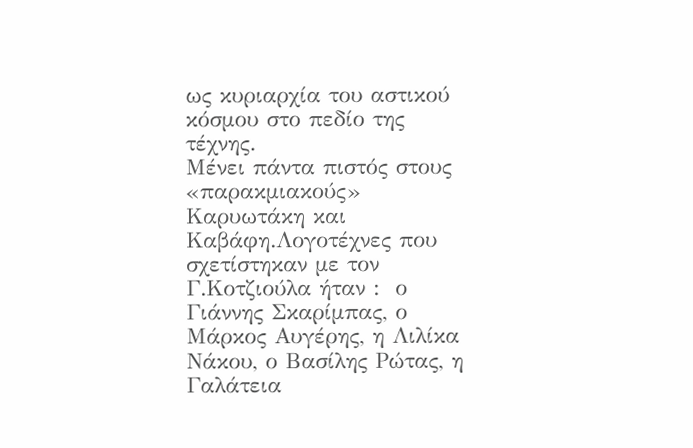ως κυριαρχία του αστικού κόσμου στο πεδίο της τέχνης.
Μένει πάντα πιστός στους «παρακμιακούς» Καρυωτάκη και Καβάφη.Λογοτέχνες που σχετίστηκαν με τον Γ.Κοτζιούλα ήταν :  ο Γιάννης Σκαρίμπας, ο Μάρκος Αυγέρης, η Λιλίκα Νάκου, ο Βασίλης Ρώτας, η Γαλάτεια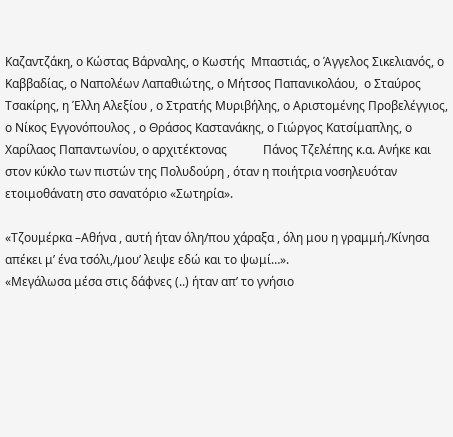Καζαντζάκη, ο Κώστας Βάρναλης, ο Κωστής  Μπαστιάς, ο Άγγελος Σικελιανός, ο Καββαδίας, ο Ναπολέων Λαπαθιώτης, ο Μήτσος Παπανικολάου,  ο Σταύρος Τσακίρης, η Έλλη Αλεξίου , ο Στρατής Μυριβήλης, ο Αριστομένης Προβελέγγιος, ο Νίκος Εγγονόπουλος , ο Θράσος Καστανάκης, ο Γιώργος Κατσίμαπλης, ο Χαρίλαος Παπαντωνίου, ο αρχιτέκτονας            Πάνος Τζελέπης κ.α. Ανήκε και στον κύκλο των πιστών της Πολυδούρη , όταν η ποιήτρια νοσηλευόταν ετοιμοθάνατη στο σανατόριο «Σωτηρία».

«Τζουμέρκα –Αθήνα , αυτή ήταν όλη/που χάραξα , όλη μου η γραμμή./Κίνησα απέκει μ’ ένα τσόλι,/μου’ λειψε εδώ και το ψωμί…».
«Μεγάλωσα μέσα στις δάφνες (..) ήταν απ’ το γνήσιο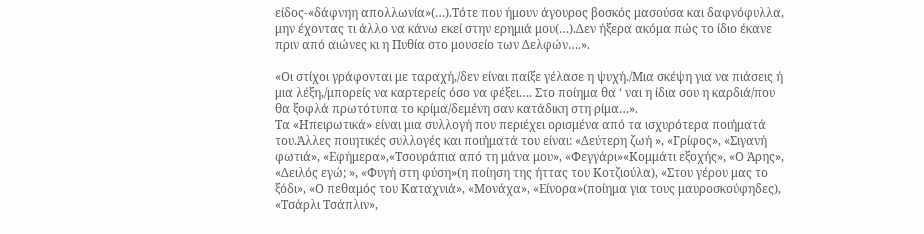είδος-«δάφνηη απολλωνία»(…).Τότε που ήμουν άγουρος βοσκός μασούσα και δαφνόφυλλα, μην έχοντας τι άλλο να κάνω εκεί στην ερημιά μου(…).Δεν ήξερα ακόμα πώς το ίδιο έκανε πριν από αιώνες κι η Πυθία στο μουσείο των Δελφών….».

«Οι στίχοι γράφονται με ταραχή,/δεν είναι παίξε γέλασε η ψυχή./Μια σκέψη για να πιάσεις ή μια λέξη,/μπορείς να καρτερείς όσο να φέξει…. Στο ποίημα θα ‘ ναι η ίδια σου η καρδιά/που θα ξοφλά πρωτότυπα το κρίμα/δεμένη σαν κατάδικη στη ρίμα…».
Τα «Ηπειρωτικά» είναι μια συλλογή που περιέχει ορισμένα από τα ισχυρότερα ποιήματά του.Άλλες ποιητικές συλλογές και ποιήματά του είναι: «Δεύτερη ζωή », «Γρίφος», «Σιγανή φωτιά», «Εφήμερα»,«Τσουράπια από τη μάνα μου», «Φεγγάρι»«Κομμάτι εξοχής», «Ο Άρης», «Δειλός εγώ; », «Φυγή στη φύση»(η ποίηση της ήττας του Κοτζιούλα), «Στου γέρου μας το ξόδι», «Ο πεθαμός του Καταχνιά», «Μονάχα», «Είνορα»(ποίημα για τους μαυροσκούφηδες), «Τσάρλι Τσάπλιν»,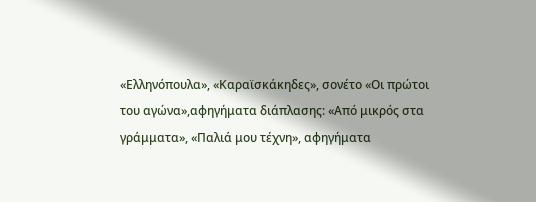«Ελληνόπουλα», «Καραϊσκάκηδες», σονέτο «Οι πρώτοι του αγώνα»,αφηγήματα διάπλασης: «Από μικρός στα γράμματα», «Παλιά μου τέχνη», αφηγήματα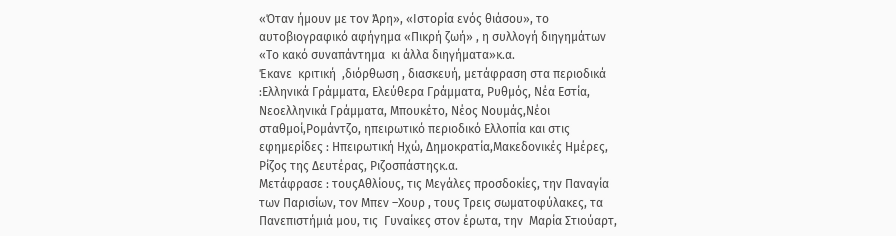«Όταν ήμουν με τον Άρη», «Ιστορία ενός θιάσου», το αυτοβιογραφικό αφήγημα «Πικρή ζωή» , η συλλογή διηγημάτων «Το κακό συναπάντημα  κι άλλα διηγήματα»κ.α.
Έκανε  κριτική  ,διόρθωση , διασκευή, μετάφραση στα περιοδικά :Ελληνικά Γράμματα, Ελεύθερα Γράμματα, Ρυθμός, Νέα Εστία, Νεοελληνικά Γράμματα, Μπουκέτο, Νέος Νουμάς,Νέοι σταθμοί,Ρομάντζο, ηπειρωτικό περιοδικό Ελλοπία και στις εφημερίδες : Ηπειρωτική Ηχώ, Δημοκρατία,Μακεδονικές Ημέρες,  Ρίζος της Δευτέρας, Ριζοσπάστηςκ.α.
Μετάφρασε : τουςΑθλίους, τις Μεγάλες προσδοκίες, την Παναγία των Παρισίων, τον Μπεν –Χουρ , τους Τρεις σωματοφύλακες, τα Πανεπιστήμιά μου, τις  Γυναίκες στον έρωτα, την  Μαρία Στιούαρτ,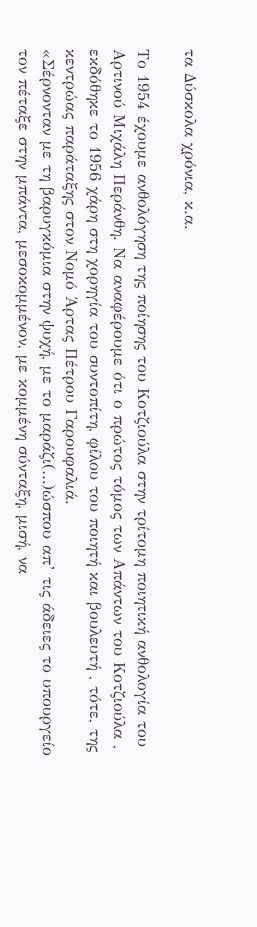τα Δύσκολα χρόνια, κ.α.

Το 1954 έχουμε ανθολόγηση της ποίησης του Κοτζιούλα στην τρίτομη ποιητική ανθολογία του Αρτινού Μιχάλη Περάνθη. Να αναφέρουμε ότι ο πρώτος τόμος των Απάντων του Κοτζιούλα , εκδόθηκε το 1956 χάρη στη χορηγία του συντοπίτη, φίλου του ποιητή και βουλευτή , τότε, της κεντρώας παράταξης στον Νομό Άρτας Πέτρου Γαρουφαλιά.
«Σέρνονταν με τη βαρυγκόμια στην ψυχή, με το μαράζι(…)ώσπου απ’ τις άδειες το υπουργείο τον πέταξε στην μπάντα, μεσοκομμένον, με κομμένη σύνταξη, μισή, να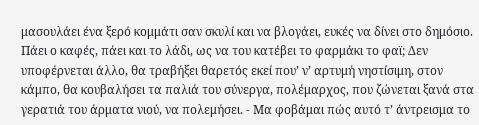μασουλάει ένα ξερό κομμάτι σαν σκυλί και να βλογάει, ευκές να δίνει στο δημόσιο. Πάει ο καφές, πάει και το λάδι, ως να του κατέβει το φαρμάκι το φαϊ; Δεν υποφέρνεται άλλο, θα τραβήξει θαρετός εκεί που’ ν’ αρτυμή νηστίσιμη, στον κάμπο, θα κουβαλήσει τα παλιά του σύνεργα, πολέμαρχος, που ζώνεται ξανά στα γερατιά του άρματα νιού, να πολεμήσει. - Μα φοβάμαι πώς αυτό τ’ άντρεισμα το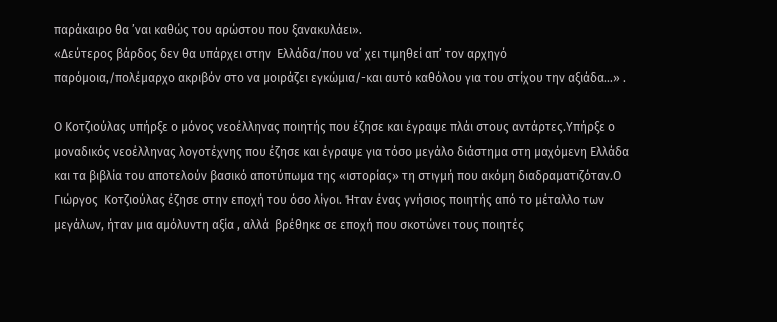παράκαιρο θα ’ναι καθώς του αρώστου που ξανακυλάει».
«Δεύτερος βάρδος δεν θα υπάρχει στην  Ελλάδα/που να’ χει τιμηθεί απ’ τον αρχηγό παρόμοια,/πολέμαρχο ακριβόν στο να μοιράζει εγκώμια/-και αυτό καθόλου για του στίχου την αξιάδα…» .

Ο Κοτζιούλας υπήρξε ο μόνος νεοέλληνας ποιητής που έζησε και έγραψε πλάι στους αντάρτες.Υπήρξε ο μοναδικός νεοέλληνας λογοτέχνης που έζησε και έγραψε για τόσο μεγάλο διάστημα στη μαχόμενη Ελλάδα και τα βιβλία του αποτελούν βασικό αποτύπωμα της «ιστορίας» τη στιγμή που ακόμη διαδραματιζόταν.Ο Γιώργος  Κοτζιούλας έζησε στην εποχή του όσο λίγοι. Ήταν ένας γνήσιος ποιητής από το μέταλλο των μεγάλων, ήταν μια αμόλυντη αξία , αλλά  βρέθηκε σε εποχή που σκοτώνει τους ποιητές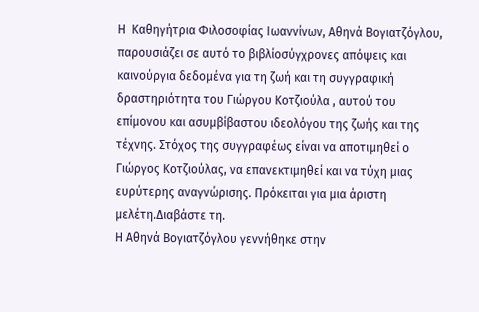Η  Καθηγήτρια Φιλοσοφίας Ιωαννίνων, Αθηνά Βογιατζόγλου, παρουσιάζει σε αυτό το βιβλίοσύγχρονες απόψεις και καινούργια δεδομένα για τη ζωή και τη συγγραφική δραστηριότητα του Γιώργου Κοτζιούλα , αυτού του επίμονου και ασυμβίβαστου ιδεολόγου της ζωής και της τέχνης. Στόχος της συγγραφέως είναι να αποτιμηθεί ο Γιώργος Κοτζιούλας, να επανεκτιμηθεί και να τύχη μιας ευρύτερης αναγνώρισης. Πρόκειται για μια άριστη μελέτη.Διαβάστε τη.
Η Αθηνά Βογιατζόγλου γεννήθηκε στην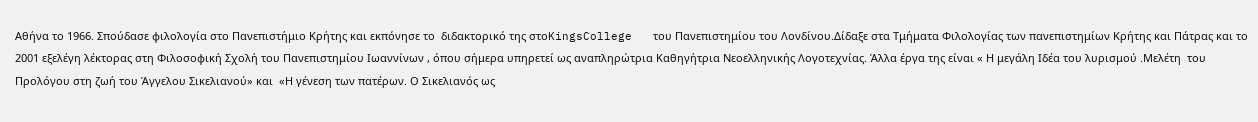Αθήνα το 1966. Σπούδασε φιλολογία στο Πανεπιστήμιο Κρήτης και εκπόνησε το  διδακτορικό της στοKingsCollege   του Πανεπιστημίου του Λονδίνου.Δίδαξε στα Τμήματα Φιλολογίας των πανεπιστημίων Κρήτης και Πάτρας και το 2001 εξελέγη λέκτορας στη Φιλοσοφική Σχολή του Πανεπιστημίου Ιωαννίνων , όπου σήμερα υπηρετεί ως αναπληρώτρια Καθηγήτρια Νεοελληνικής Λογοτεχνίας. Άλλα έργα της είναι « Η μεγάλη Ιδέα του λυρισμού .Μελέτη  του Προλόγου στη ζωή του Άγγελου Σικελιανού» και  «Η γένεση των πατέρων. Ο Σικελιανός ως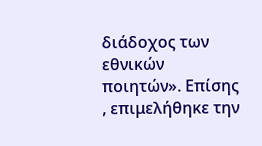διάδοχος των εθνικών ποιητών». Επίσης , επιμελήθηκε την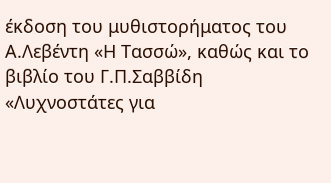έκδοση του μυθιστορήματος του Α.Λεβέντη «Η Τασσώ», καθώς και το βιβλίο του Γ.Π.Σαββίδη «Λυχνοστάτες για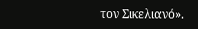τον Σικελιανό».